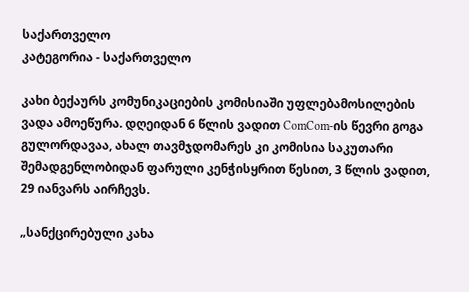საქართველო
კატეგორია - საქართველო

კახი ბექაურს კომუნიკაციების კომისიაში უფლებამოსილების ვადა ამოეწურა. დღეიდან 6 წლის ვადით ComCom-ის წევრი გოგა გულორდავაა, ახალ თავმჯდომარეს კი კომისია საკუთარი შემადგენლობიდან ფარული კენჭისყრით წესით, 3 წლის ვადით, 29 იანვარს აირჩევს.

„სანქცირებული კახა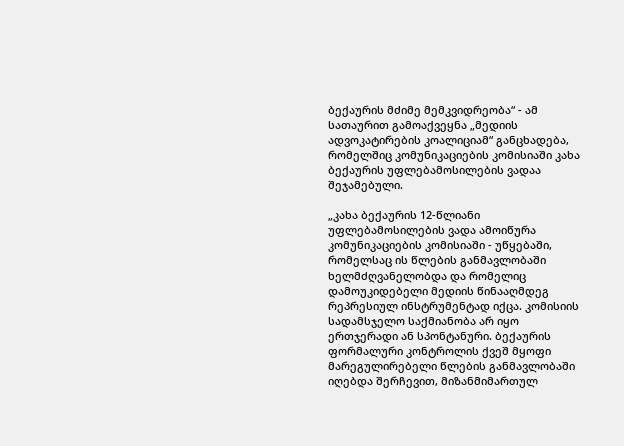ბექაურის მძიმე მემკვიდრეობა“ - ამ სათაურით გამოაქვეყნა „მედიის ადვოკატირების კოალიციამ“ განცხადება, რომელშიც კომუნიკაციების კომისიაში კახა ბექაურის უფლებამოსილების ვადაა შეჯამებული.

„კახა ბექაურის 12-წლიანი უფლებამოსილების ვადა ამოიწურა კომუნიკაციების კომისიაში - უწყებაში, რომელსაც ის წლების განმავლობაში ხელმძღვანელობდა და რომელიც დამოუკიდებელი მედიის წინააღმდეგ რეპრესიულ ინსტრუმენტად იქცა. კომისიის სადამსჯელო საქმიანობა არ იყო ერთჯერადი ან სპონტანური. ბექაურის ფორმალური კონტროლის ქვეშ მყოფი მარეგულირებელი წლების განმავლობაში იღებდა შერჩევით, მიზანმიმართულ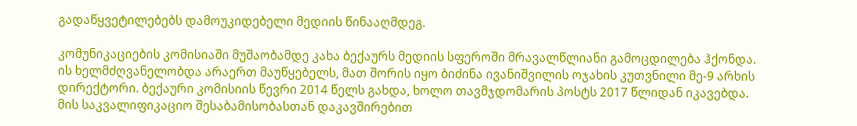გადაწყვეტილებებს დამოუკიდებელი მედიის წინააღმდეგ.

კომუნიკაციების კომისიაში მუშაობამდე კახა ბექაურს მედიის სფეროში მრავალწლიანი გამოცდილება ჰქონდა. ის ხელმძღვანელობდა არაერთ მაუწყებელს, მათ შორის იყო ბიძინა ივანიშვილის ოჯახის კუთვნილი მე-9 არხის დირექტორი. ბექაური კომისიის წევრი 2014 წელს გახდა, ხოლო თავმჯდომარის პოსტს 2017 წლიდან იკავებდა. მის საკვალიფიკაციო შესაბამისობასთან დაკავშირებით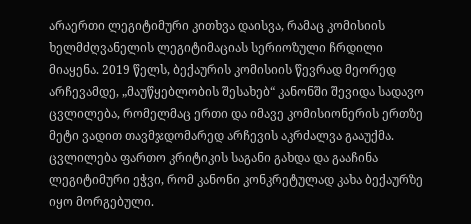არაერთი ლეგიტიმური კითხვა დაისვა, რამაც კომისიის ხელმძღვანელის ლეგიტიმაციას სერიოზული ჩრდილი მიაყენა. 2019 წელს, ბექაურის კომისიის წევრად მეორედ არჩევამდე, „მაუწყებლობის შესახებ“ კანონში შევიდა სადავო ცვლილება, რომელმაც ერთი და იმავე კომისიონერის ერთზე მეტი ვადით თავმჯდომარედ არჩევის აკრძალვა გააუქმა. ცვლილება ფართო კრიტიკის საგანი გახდა და გააჩინა ლეგიტიმური ეჭვი, რომ კანონი კონკრეტულად კახა ბექაურზე იყო მორგებული.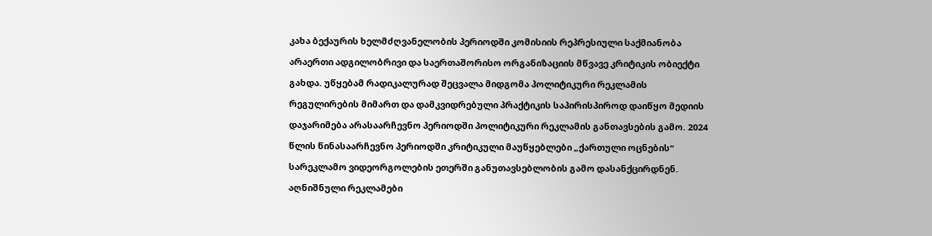კახა ბექაურის ხელმძღვანელობის პერიოდში კომისიის რეპრესიული საქმიანობა არაერთი ადგილობრივი და საერთაშორისო ორგანიზაციის მწვავე კრიტიკის ობიექტი გახდა. უწყებამ რადიკალურად შეცვალა მიდგომა პოლიტიკური რეკლამის რეგულირების მიმართ და დამკვიდრებული პრაქტიკის საპირისპიროდ დაიწყო მედიის დაჯარიმება არასაარჩევნო პერიოდში პოლიტიკური რეკლამის განთავსების გამო. 2024 წლის წინასაარჩევნო პერიოდში კრიტიკული მაუწყებლები „ქართული ოცნების“ სარეკლამო ვიდეორგოლების ეთერში განუთავსებლობის გამო დასანქცირდნენ. აღნიშნული რეკლამები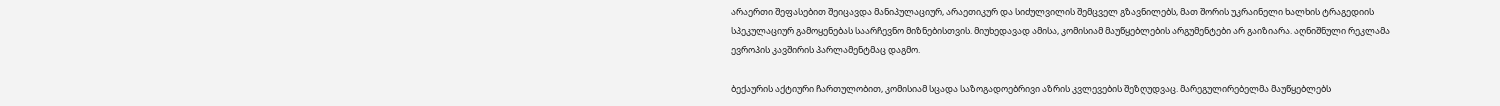არაერთი შეფასებით შეიცავდა მანიპულაციურ, არაეთიკურ და სიძულვილის შემცველ გზავნილებს, მათ შორის უკრაინელი ხალხის ტრაგედიის სპეკულაციურ გამოყენებას საარჩევნო მიზნებისთვის. მიუხედავად ამისა, კომისიამ მაუწყებლების არგუმენტები არ გაიზიარა. აღნიშნული რეკლამა ევროპის კავშირის პარლამენტმაც დაგმო.

ბექაურის აქტიური ჩართულობით, კომისიამ სცადა საზოგადოებრივი აზრის კვლევების შეზღუდვაც. მარეგულირებელმა მაუწყებლებს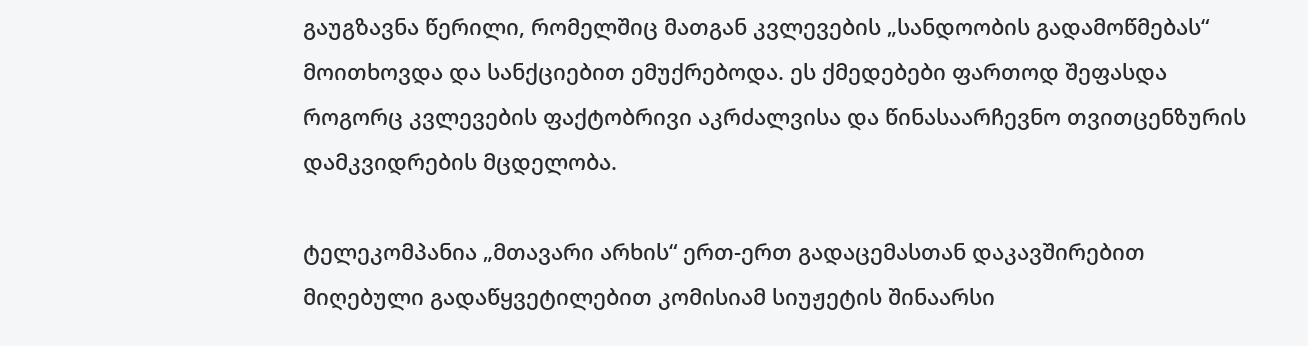გაუგზავნა წერილი, რომელშიც მათგან კვლევების „სანდოობის გადამოწმებას“ მოითხოვდა და სანქციებით ემუქრებოდა. ეს ქმედებები ფართოდ შეფასდა როგორც კვლევების ფაქტობრივი აკრძალვისა და წინასაარჩევნო თვითცენზურის დამკვიდრების მცდელობა.

ტელეკომპანია „მთავარი არხის“ ერთ-ერთ გადაცემასთან დაკავშირებით მიღებული გადაწყვეტილებით კომისიამ სიუჟეტის შინაარსი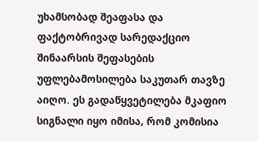უხამსობად შეაფასა და ფაქტობრივად სარედაქციო შინაარსის შეფასების უფლებამოსილება საკუთარ თავზე აიღო. ეს გადაწყვეტილება მკაფიო სიგნალი იყო იმისა, რომ კომისია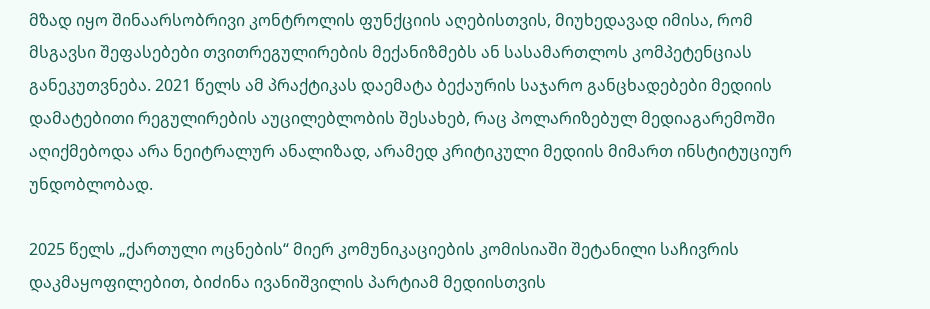მზად იყო შინაარსობრივი კონტროლის ფუნქციის აღებისთვის, მიუხედავად იმისა, რომ მსგავსი შეფასებები თვითრეგულირების მექანიზმებს ან სასამართლოს კომპეტენციას განეკუთვნება. 2021 წელს ამ პრაქტიკას დაემატა ბექაურის საჯარო განცხადებები მედიის დამატებითი რეგულირების აუცილებლობის შესახებ, რაც პოლარიზებულ მედიაგარემოში აღიქმებოდა არა ნეიტრალურ ანალიზად, არამედ კრიტიკული მედიის მიმართ ინსტიტუციურ უნდობლობად.

2025 წელს „ქართული ოცნების“ მიერ კომუნიკაციების კომისიაში შეტანილი საჩივრის დაკმაყოფილებით, ბიძინა ივანიშვილის პარტიამ მედიისთვის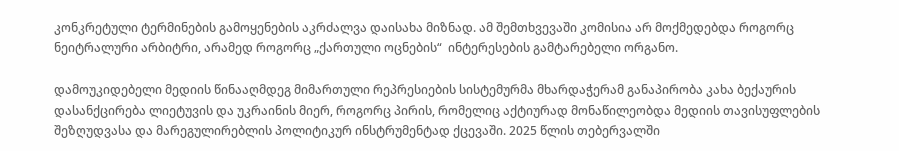კონკრეტული ტერმინების გამოყენების აკრძალვა დაისახა მიზნად. ამ შემთხვევაში კომისია არ მოქმედებდა როგორც ნეიტრალური არბიტრი, არამედ როგორც „ქართული ოცნების“  ინტერესების გამტარებელი ორგანო.

დამოუკიდებელი მედიის წინააღმდეგ მიმართული რეპრესიების სისტემურმა მხარდაჭერამ განაპირობა კახა ბექაურის დასანქცირება ლიეტუვის და უკრაინის მიერ, როგორც პირის, რომელიც აქტიურად მონაწილეობდა მედიის თავისუფლების შეზღუდვასა და მარეგულირებლის პოლიტიკურ ინსტრუმენტად ქცევაში. 2025 წლის თებერვალში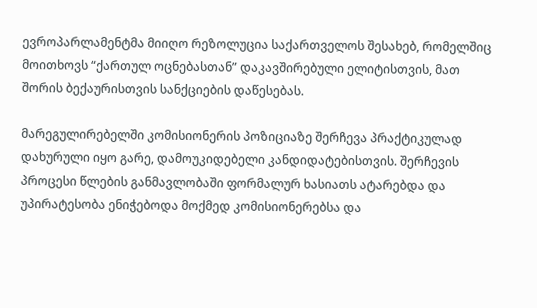ევროპარლამენტმა მიიღო რეზოლუცია საქართველოს შესახებ, რომელშიც მოითხოვს “ქართულ ოცნებასთან” დაკავშირებული ელიტისთვის, მათ შორის ბექაურისთვის სანქციების დაწესებას.

მარეგულირებელში კომისიონერის პოზიციაზე შერჩევა პრაქტიკულად დახურული იყო გარე, დამოუკიდებელი კანდიდატებისთვის. შერჩევის პროცესი წლების განმავლობაში ფორმალურ ხასიათს ატარებდა და უპირატესობა ენიჭებოდა მოქმედ კომისიონერებსა და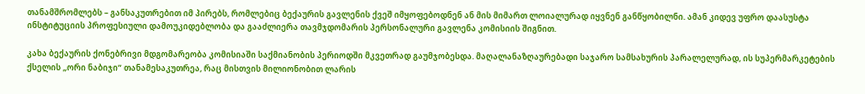თანამშრომლებს – განსაკუთრებით იმ პირებს, რომლებიც ბექაურის გავლენის ქვეშ იმყოფებოდნენ ან მის მიმართ ლოიალურად იყვნენ განწყობილნი. ამან კიდევ უფრო დაასუსტა ინსტიტუციის პროფესიული დამოუკიდებლობა და გააძლიერა თავმჯდომარის პერსონალური გავლენა კომისიის შიგნით.

კახა ბექაურის ქონებრივი მდგომარეობა კომისიაში საქმიანობის პერიოდში მკვეთრად გაუმჯობესდა. მაღალანაზღაურებადი საჯარო სამსახურის პარალელურად, ის სუპერმარკეტების ქსელის „ორი ნაბიჯი“ თანამესაკუთრეა, რაც მისთვის მილიონობით ლარის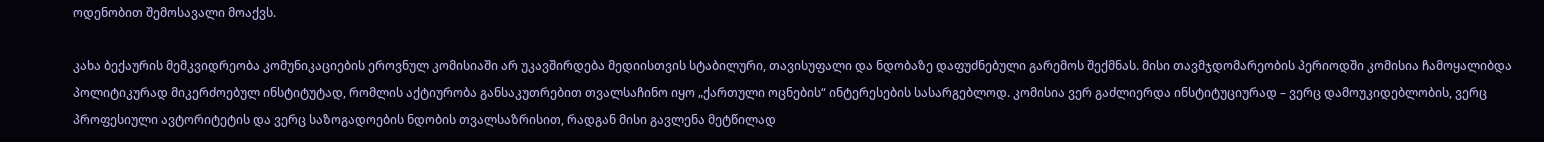ოდენობით შემოსავალი მოაქვს.

კახა ბექაურის მემკვიდრეობა კომუნიკაციების ეროვნულ კომისიაში არ უკავშირდება მედიისთვის სტაბილური, თავისუფალი და ნდობაზე დაფუძნებული გარემოს შექმნას. მისი თავმჯდომარეობის პერიოდში კომისია ჩამოყალიბდა პოლიტიკურად მიკერძოებულ ინსტიტუტად, რომლის აქტიურობა განსაკუთრებით თვალსაჩინო იყო „ქართული ოცნების“ ინტერესების სასარგებლოდ. კომისია ვერ გაძლიერდა ინსტიტუციურად – ვერც დამოუკიდებლობის, ვერც პროფესიული ავტორიტეტის და ვერც საზოგადოების ნდობის თვალსაზრისით, რადგან მისი გავლენა მეტწილად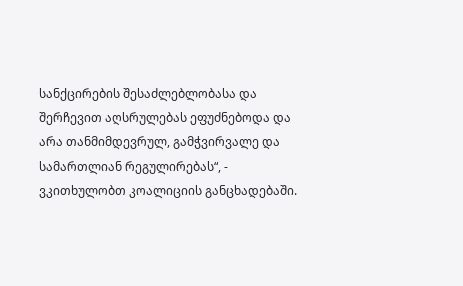სანქცირების შესაძლებლობასა და შერჩევით აღსრულებას ეფუძნებოდა და არა თანმიმდევრულ, გამჭვირვალე და სამართლიან რეგულირებას“, - ვკითხულობთ კოალიციის განცხადებაში.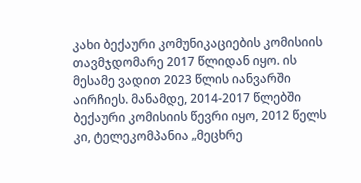კახი ბექაური კომუნიკაციების კომისიის თავმჯდომარე 2017 წლიდან იყო. ის მესამე ვადით 2023 წლის იანვარში აირჩიეს. მანამდე, 2014-2017 წლებში ბექაური კომისიის წევრი იყო, 2012 წელს კი, ტელეკომპანია „მეცხრე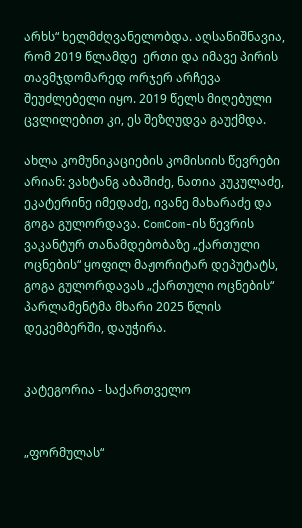არხს“ ხელმძღვანელობდა. აღსანიშნავია, რომ 2019 წლამდე  ერთი და იმავე პირის თავმჯდომარედ ორჯერ არჩევა შეუძლებელი იყო. 2019 წელს მიღებული ცვლილებით კი, ეს შეზღუდვა გაუქმდა.

ახლა კომუნიკაციების კომისიის წევრები არიან: ვახტანგ აბაშიძე, ნათია კუკულაძე, ეკატერინე იმედაძე, ივანე მახარაძე და გოგა გულორდავა. ComCom-ის წევრის ვაკანტურ თანამდებობაზე „ქართული ოცნების“ ყოფილ მაჟორიტარ დეპუტატს, გოგა გულორდავას „ქართული ოცნების“ პარლამენტმა მხარი 2025 წლის დეკემბერში, დაუჭირა.


კატეგორია - საქართველო


„ფორმულას“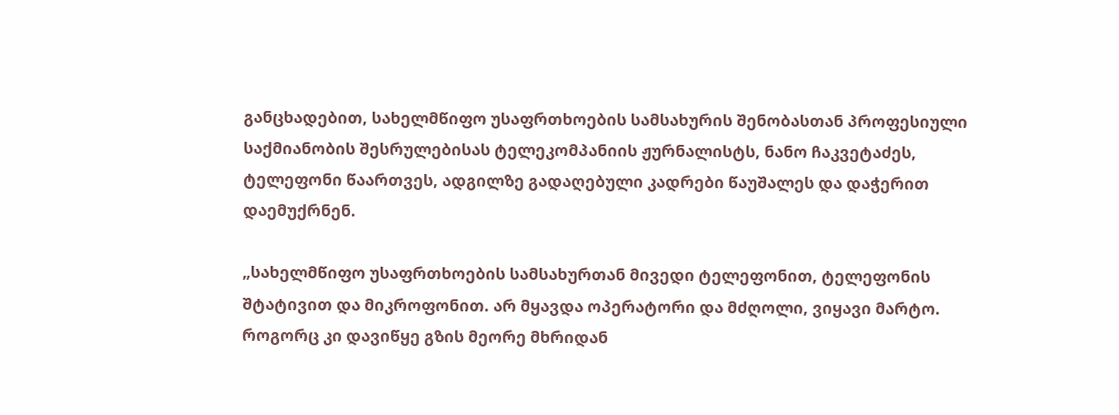განცხადებით, სახელმწიფო უსაფრთხოების სამსახურის შენობასთან პროფესიული საქმიანობის შესრულებისას ტელეკომპანიის ჟურნალისტს, ნანო ჩაკვეტაძეს, ტელეფონი წაართვეს, ადგილზე გადაღებული კადრები წაუშალეს და დაჭერით დაემუქრნენ.

„სახელმწიფო უსაფრთხოების სამსახურთან მივედი ტელეფონით, ტელეფონის შტატივით და მიკროფონით. არ მყავდა ოპერატორი და მძღოლი, ვიყავი მარტო. როგორც კი დავიწყე გზის მეორე მხრიდან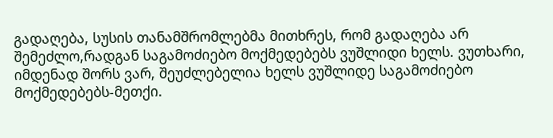გადაღება, სუსის თანამშრომლებმა მითხრეს, რომ გადაღება არ შემეძლო,რადგან საგამოძიებო მოქმედებებს ვუშლიდი ხელს. ვუთხარი, იმდენად შორს ვარ, შეუძლებელია ხელს ვუშლიდე საგამოძიებო მოქმედებებს-მეთქი.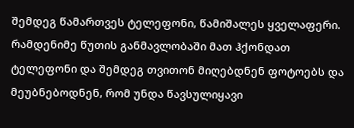შემდეგ წამართვეს ტელეფონი, წამიშალეს ყველაფერი. რამდენიმე წუთის განმავლობაში მათ ჰქონდათ ტელეფონი და შემდეგ თვითონ მიღებდნენ ფოტოებს და მეუბნებოდნენ, რომ უნდა წავსულიყავი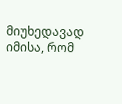მიუხედავად იმისა, რომ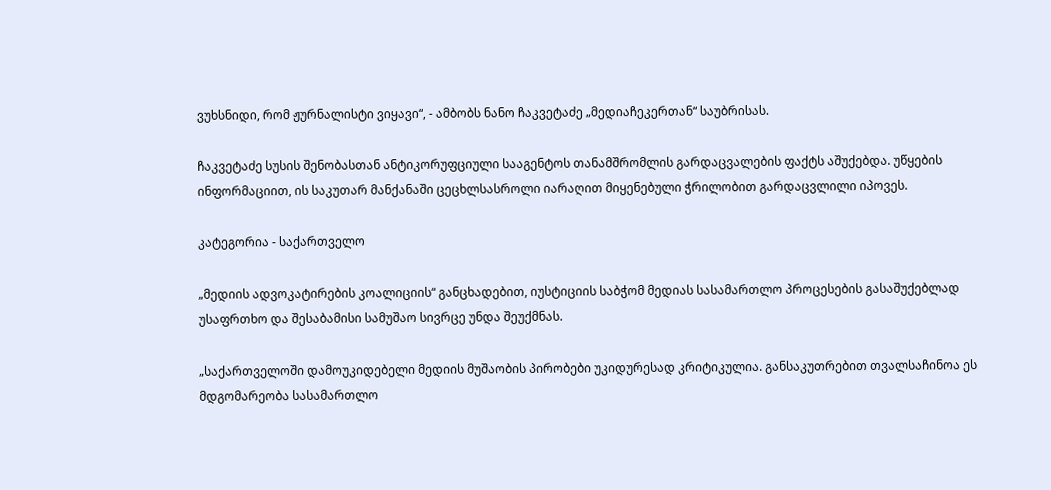ვუხსნიდი, რომ ჟურნალისტი ვიყავი“, - ამბობს ნანო ჩაკვეტაძე „მედიაჩეკერთან“ საუბრისას.

ჩაკვეტაძე სუსის შენობასთან ანტიკორუფციული სააგენტოს თანამშრომლის გარდაცვალების ფაქტს აშუქებდა. უწყების ინფორმაციით, ის საკუთარ მანქანაში ცეცხლსასროლი იარაღით მიყენებული ჭრილობით გარდაცვლილი იპოვეს.

კატეგორია - საქართველო

„მედიის ადვოკატირების კოალიციის“ განცხადებით, იუსტიციის საბჭომ მედიას სასამართლო პროცესების გასაშუქებლად უსაფრთხო და შესაბამისი სამუშაო სივრცე უნდა შეუქმნას.

„საქართველოში დამოუკიდებელი მედიის მუშაობის პირობები უკიდურესად კრიტიკულია. განსაკუთრებით თვალსაჩინოა ეს მდგომარეობა სასამართლო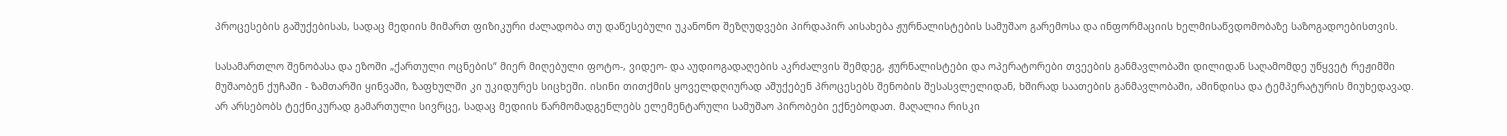პროცესების გაშუქებისას, სადაც მედიის მიმართ ფიზიკური ძალადობა თუ დაწესებული უკანონო შეზღუდვები პირდაპირ აისახება ჟურნალისტების სამუშაო გარემოსა და ინფორმაციის ხელმისაწვდომობაზე საზოგადოებისთვის.

სასამართლო შენობასა და ეზოში „ქართული ოცნების“ მიერ მიღებული ფოტო-, ვიდეო- და აუდიოგადაღების აკრძალვის შემდეგ, ჟურნალისტები და ოპერატორები თვეების განმავლობაში დილიდან საღამომდე უწყვეტ რეჟიმში მუშაობენ ქუჩაში - ზამთარში ყინვაში, ზაფხულში კი უკიდურეს სიცხეში. ისინი თითქმის ყოველდღიურად აშუქებენ პროცესებს შენობის შესასვლელიდან, ხშირად საათების განმავლობაში, ამინდისა და ტემპერატურის მიუხედავად. არ არსებობს ტექნიკურად გამართული სივრცე, სადაც მედიის წარმომადგენლებს ელემენტარული სამუშაო პირობები ექნებოდათ. მაღალია რისკი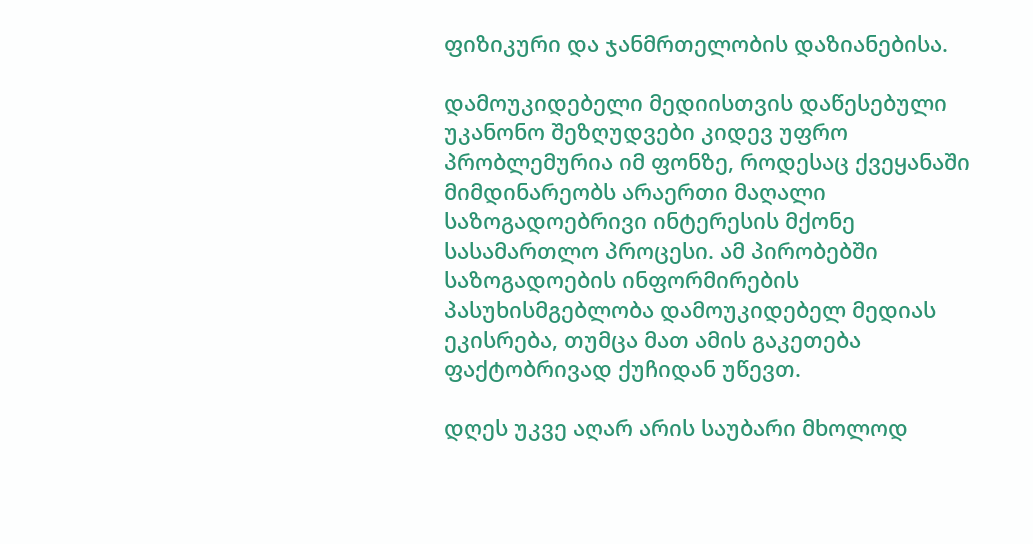ფიზიკური და ჯანმრთელობის დაზიანებისა.

დამოუკიდებელი მედიისთვის დაწესებული უკანონო შეზღუდვები კიდევ უფრო პრობლემურია იმ ფონზე, როდესაც ქვეყანაში მიმდინარეობს არაერთი მაღალი საზოგადოებრივი ინტერესის მქონე სასამართლო პროცესი. ამ პირობებში საზოგადოების ინფორმირების პასუხისმგებლობა დამოუკიდებელ მედიას ეკისრება, თუმცა მათ ამის გაკეთება ფაქტობრივად ქუჩიდან უწევთ.

დღეს უკვე აღარ არის საუბარი მხოლოდ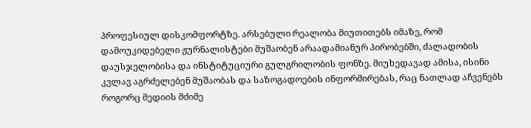პროფესიულ დისკომფორტზე. არსებული რეალობა მიუთითებს იმაზე, რომ დამოუკიდებელი ჟურნალისტები მუშაობენ არაადამიანურ პირობებში, ძალადობის დაუსჯელობისა და ინსტიტუციური გულგრილობის ფონზე. მიუხედავად ამისა, ისინი კვლავ აგრძელებენ მუშაობას და საზოგადოების ინფორმირებას, რაც ნათლად აჩვენებს როგორც მედიის მძიმე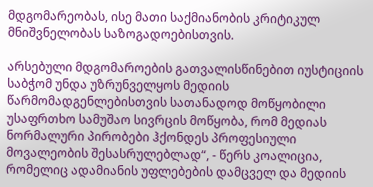მდგომარეობას, ისე მათი საქმიანობის კრიტიკულ მნიშვნელობას საზოგადოებისთვის.

არსებული მდგომაროების გათვალისწინებით იუსტიციის საბჭომ უნდა უზრუნველყოს მედიის წარმომადგენლებისთვის სათანადოდ მოწყობილი უსაფრთხო სამუშაო სივრცის მოწყობა, რომ მედიას ნორმალური პირობები ჰქონდეს პროფესიული მოვალეობის შესასრულებლად“, - წერს კოალიცია, რომელიც ადამიანის უფლებების დამცველ და მედიის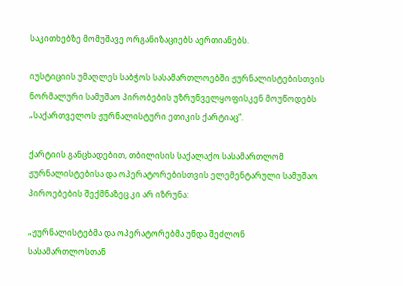საკითხებზე მომუშავე ორგანიზაციებს აერთიანებს.

იუსტიციის უმაღლეს საბჭოს სასამართლოებში ჟურნალისტებისთვის ნორმალური სამუშაო პირობების უზრუნველყოფისკენ მოუწოდებს „საქართველოს ჟურნალისტური ეთიკის ქარტიაც“.

ქარტიის განცხადებით, თბილისის საქალაქო სასამართლომ ჟურნალისტებისა და ოპერატორებისთვის ელემენტარული სამუშაო პიროებების შექმნაზეც კი არ იზრუნა:

„ჟურნალისტებმა და ოპერატორებმა უნდა შეძლონ სასამართლოსთან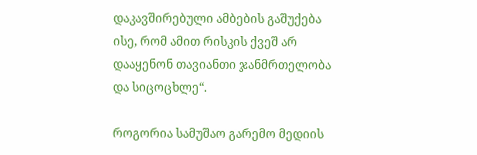დაკავშირებული ამბების გაშუქება ისე, რომ ამით რისკის ქვეშ არ დააყენონ თავიანთი ჯანმრთელობა და სიცოცხლე“.

როგორია სამუშაო გარემო მედიის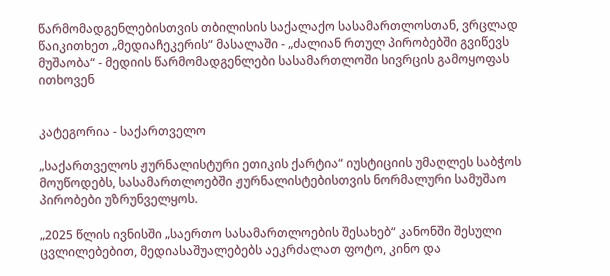წარმომადგენლებისთვის თბილისის საქალაქო სასამართლოსთან, ვრცლად წაიკითხეთ „მედიაჩეკერის“ მასალაში - „ძალიან რთულ პირობებში გვიწევს მუშაობა“ - მედიის წარმომადგენლები სასამართლოში სივრცის გამოყოფას ითხოვენ


კატეგორია - საქართველო

„საქართველოს ჟურნალისტური ეთიკის ქარტია“ იუსტიციის უმაღლეს საბჭოს მოუწოდებს, სასამართლოებში ჟურნალისტებისთვის ნორმალური სამუშაო პირობები უზრუნველყოს.

„2025 წლის ივნისში „საერთო სასამართლოების შესახებ“ კანონში შესული ცვლილებებით, მედიასაშუალებებს აეკრძალათ ფოტო, კინო და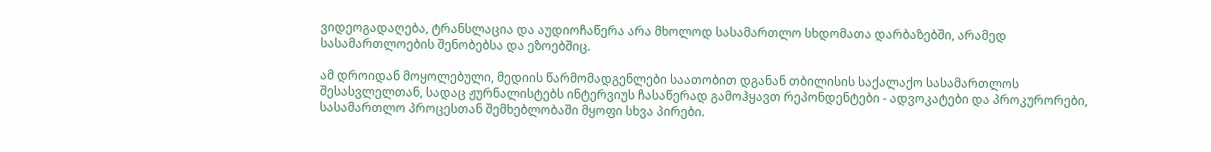ვიდეოგადაღება, ტრანსლაცია და აუდიოჩაწერა არა მხოლოდ სასამართლო სხდომათა დარბაზებში, არამედ სასამართლოების შენობებსა და ეზოებშიც.

ამ დროიდან მოყოლებული, მედიის წარმომადგენლები საათობით დგანან თბილისის საქალაქო სასამართლოს შესასვლელთან, სადაც ჟურნალისტებს ინტერვიუს ჩასაწერად გამოჰყავთ რეპონდენტები - ადვოკატები და პროკურორები, სასამართლო პროცესთან შემხებლობაში მყოფი სხვა პირები.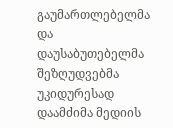გაუმართლებელმა და დაუსაბუთებელმა შეზღუდვებმა უკიდურესად დაამძიმა მედიის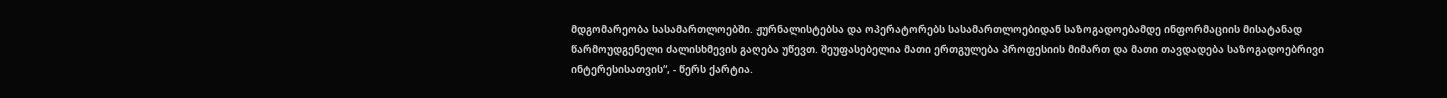მდგომარეობა სასამართლოებში. ჟურნალისტებსა და ოპერატორებს სასამართლოებიდან საზოგადოებამდე ინფორმაციის მისატანად წარმოუდგენელი ძალისხმევის გაღება უწევთ. შეუფასებელია მათი ერთგულება პროფესიის მიმართ და მათი თავდადება საზოგადოებრივი ინტერესისათვის“, - წერს ქარტია.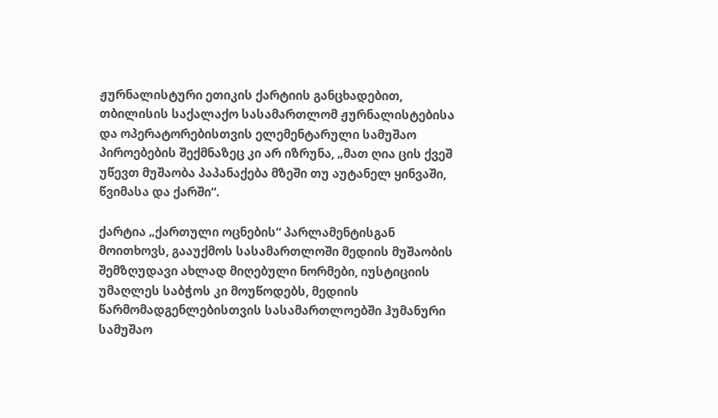ჟურნალისტური ეთიკის ქარტიის განცხადებით, თბილისის საქალაქო სასამართლომ ჟურნალისტებისა და ოპერატორებისთვის ელემენტარული სამუშაო პიროებების შექმნაზეც კი არ იზრუნა, „მათ ღია ცის ქვეშ უწევთ მუშაობა პაპანაქება მზეში თუ აუტანელ ყინვაში, წვიმასა და ქარში“.

ქარტია „ქართული ოცნების“ პარლამენტისგან მოითხოვს, გააუქმოს სასამართლოში მედიის მუშაობის შემზღუდავი ახლად მიღებული ნორმები, იუსტიციის უმაღლეს საბჭოს კი მოუწოდებს, მედიის წარმომადგენლებისთვის სასამართლოებში ჰუმანური სამუშაო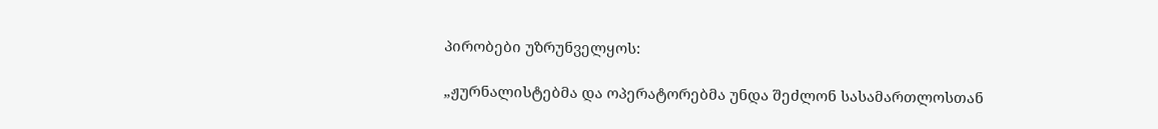პირობები უზრუნველყოს:

„ჟურნალისტებმა და ოპერატორებმა უნდა შეძლონ სასამართლოსთან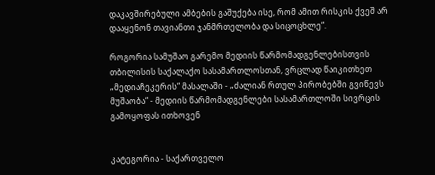დაკავშირებული ამბების გაშუქება ისე, რომ ამით რისკის ქვეშ არ დააყენონ თავიანთი ჯანმრთელობა და სიცოცხლე“.

როგორია სამუშაო გარემო მედიის წარმომადგენლებისთვის თბილისის საქალაქო სასამართლოსთან, ვრცლად წაიკითხეთ „მედიაჩეკერის“ მასალაში - „ძალიან რთულ პირობებში გვიწევს მუშაობა“ - მედიის წარმომადგენლები სასამართლოში სივრცის გამოყოფას ითხოვენ


კატეგორია - საქართველო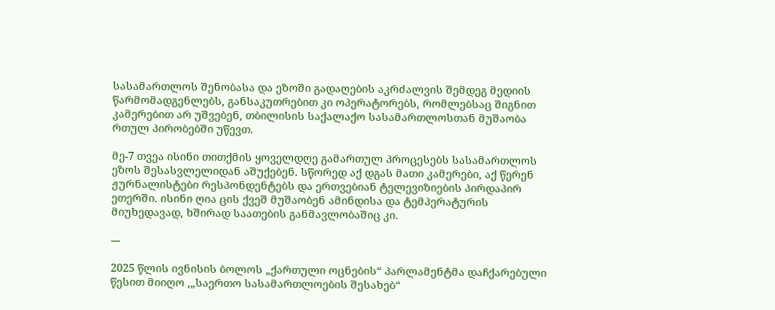სასამართლოს შენობასა და ეზოში გადაღების აკრძალვის შემდეგ მედიის წარმომადგენლებს, განსაკუთრებით კი ოპერატორებს, რომლებსაც შიგნით კამერებით არ უშვებენ, თბილისის საქალაქო სასამართლოსთან მუშაობა რთულ პირობებში უწევთ.

მე-7 თვეა ისინი თითქმის ყოველდღე გამართულ პროცესებს სასამართლოს ეზოს შესასვლელიდან აშუქებენ. სწორედ აქ დგას მათი კამერები, აქ წერენ ჟურნალისტები რესპონდენტებს და ერთვებიან ტელევიზიების პირდაპირ ეთერში. ისინი ღია ცის ქვეშ მუშაობენ ამინდისა და ტემპერატურის მიუხედავად, ხშირად საათების განმავლობაშიც კი.

---

2025 წლის ივნისის ბოლოს „ქართული ოცნების“ პარლამენტმა დაჩქარებული წესით მიიღო ,„საერთო სასამართლოების შესახებ“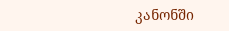კანონში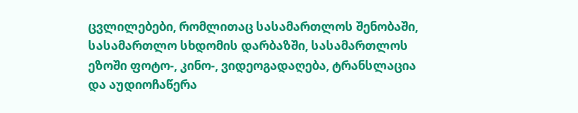ცვლილებები, რომლითაც სასამართლოს შენობაში, სასამართლო სხდომის დარბაზში, სასამართლოს ეზოში ფოტო-, კინო-, ვიდეოგადაღება, ტრანსლაცია და აუდიოჩაწერა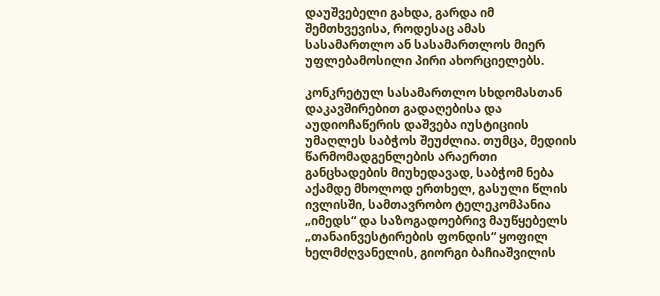დაუშვებელი გახდა, გარდა იმ შემთხვევისა, როდესაც ამას სასამართლო ან სასამართლოს მიერ უფლებამოსილი პირი ახორციელებს.

კონკრეტულ სასამართლო სხდომასთან დაკავშირებით გადაღებისა და აუდიოჩაწერის დაშვება იუსტიციის უმაღლეს საბჭოს შეუძლია. თუმცა, მედიის წარმომადგენლების არაერთი განცხადების მიუხედავად, საბჭომ ნება აქამდე მხოლოდ ერთხელ, გასული წლის ივლისში, სამთავრობო ტელეკომპანია „იმედს“ და საზოგადოებრივ მაუწყებელს „თანაინვესტირების ფონდის“ ყოფილ ხელმძღვანელის, გიორგი ბაჩიაშვილის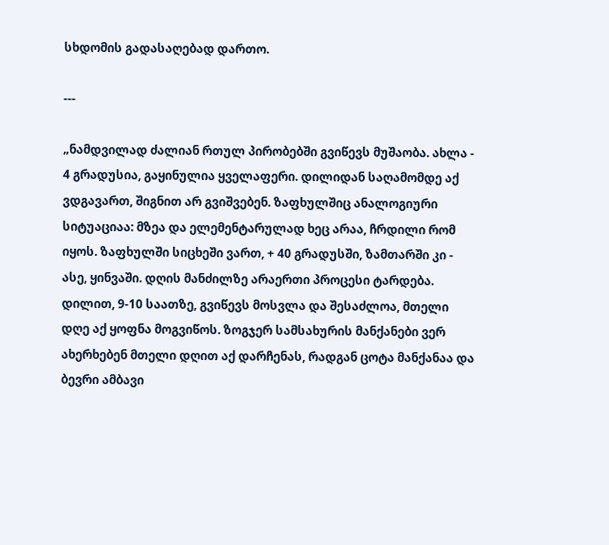სხდომის გადასაღებად დართო.

---

„ნამდვილად ძალიან რთულ პირობებში გვიწევს მუშაობა. ახლა - 4 გრადუსია, გაყინულია ყველაფერი. დილიდან საღამომდე აქ ვდგავართ, შიგნით არ გვიშვებენ. ზაფხულშიც ანალოგიური სიტუაციაა: მზეა და ელემენტარულად ხეც არაა, ჩრდილი რომ იყოს. ზაფხულში სიცხეში ვართ, + 40 გრადუსში, ზამთარში კი - ასე, ყინვაში. დღის მანძილზე არაერთი პროცესი ტარდება. დილით, 9-10 საათზე, გვიწევს მოსვლა და შესაძლოა, მთელი დღე აქ ყოფნა მოგვიწოს. ზოგჯერ სამსახურის მანქანები ვერ ახერხებენ მთელი დღით აქ დარჩენას, რადგან ცოტა მანქანაა და ბევრი ამბავი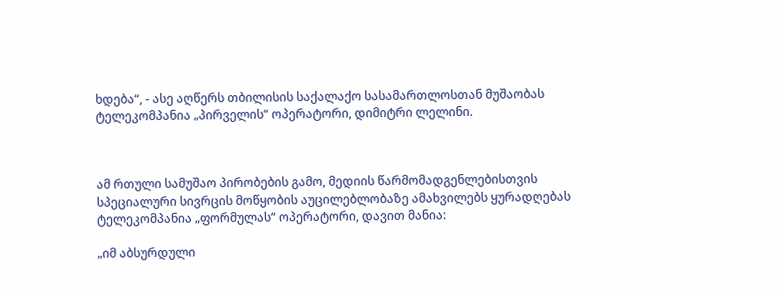ხდება“, - ასე აღწერს თბილისის საქალაქო სასამართლოსთან მუშაობას ტელეკომპანია „პირველის“ ოპერატორი, დიმიტრი ლელინი.



ამ რთული სამუშაო პირობების გამო, მედიის წარმომადგენლებისთვის სპეციალური სივრცის მოწყობის აუცილებლობაზე ამახვილებს ყურადღებას ტელეკომპანია „ფორმულას“ ოპერატორი, დავით მანია:

„იმ აბსურდული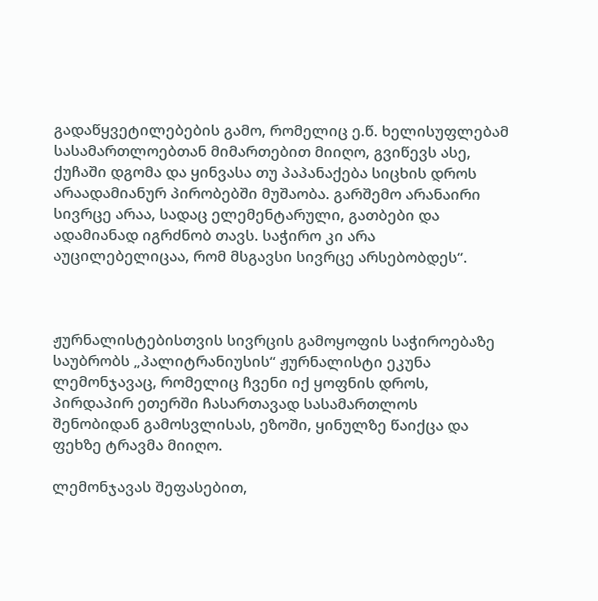გადაწყვეტილებების გამო, რომელიც ე.წ. ხელისუფლებამ სასამართლოებთან მიმართებით მიიღო, გვიწევს ასე, ქუჩაში დგომა და ყინვასა თუ პაპანაქება სიცხის დროს არაადამიანურ პირობებში მუშაობა. გარშემო არანაირი სივრცე არაა, სადაც ელემენტარული, გათბები და ადამიანად იგრძნობ თავს. საჭირო კი არა აუცილებელიცაა, რომ მსგავსი სივრცე არსებობდეს“.



ჟურნალისტებისთვის სივრცის გამოყოფის საჭიროებაზე საუბრობს „პალიტრანიუსის“ ჟურნალისტი ეკუნა ლემონჯავაც, რომელიც ჩვენი იქ ყოფნის დროს, პირდაპირ ეთერში ჩასართავად სასამართლოს შენობიდან გამოსვლისას, ეზოში, ყინულზე წაიქცა და ფეხზე ტრავმა მიიღო.

ლემონჯავას შეფასებით,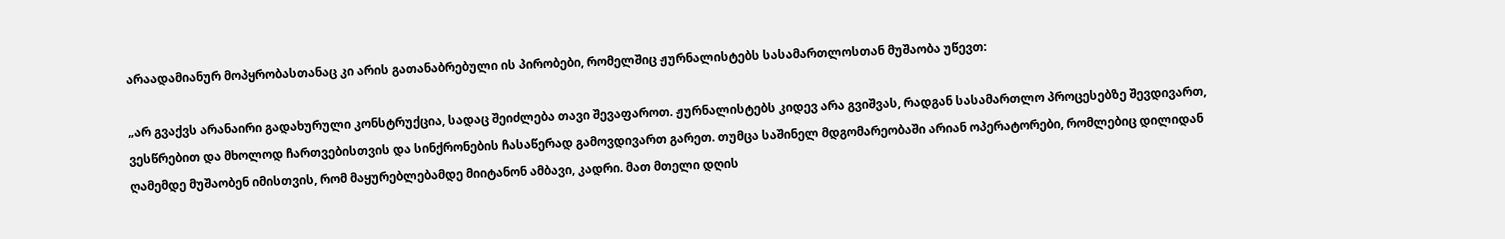არაადამიანურ მოპყრობასთანაც კი არის გათანაბრებული ის პირობები, რომელშიც ჟურნალისტებს სასამართლოსთან მუშაობა უწევთ:

„არ გვაქვს არანაირი გადახურული კონსტრუქცია, სადაც შეიძლება თავი შევაფაროთ. ჟურნალისტებს კიდევ არა გვიშვას, რადგან სასამართლო პროცესებზე შევდივართ, ვესწრებით და მხოლოდ ჩართვებისთვის და სინქრონების ჩასაწერად გამოვდივართ გარეთ. თუმცა საშინელ მდგომარეობაში არიან ოპერატორები, რომლებიც დილიდან ღამემდე მუშაობენ იმისთვის, რომ მაყურებლებამდე მიიტანონ ამბავი, კადრი. მათ მთელი დღის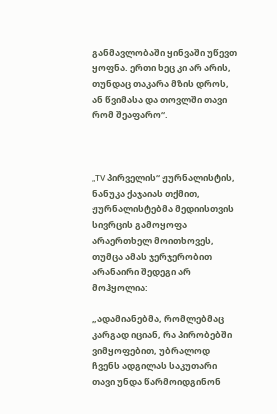განმავლობაში ყინვაში უწევთ ყოფნა. ერთი ხეც კი არ არის, თუნდაც თაკარა მზის დროს, ან წვიმასა და თოვლში თავი რომ შეაფარო“.



„TV პირველის“ ჟურნალისტის, ნანუკა ქაჯაიას თქმით, ჟურნალისტებმა მედიისთვის სივრცის გამოყოფა არაერთხელ მოითხოვეს, თუმცა ამას ჯერჯერობით არანაირი შედეგი არ მოჰყოლია:

„ადამიანებმა, რომლებმაც კარგად იციან, რა პირობებში ვიმყოფებით, უბრალოდ ჩვენს ადგილას საკუთარი თავი უნდა წარმოიდგინონ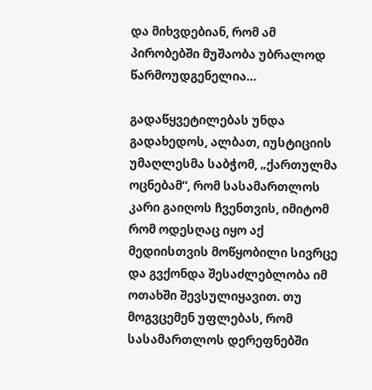და მიხვდებიან, რომ ამ პირობებში მუშაობა უბრალოდ წარმოუდგენელია…

გადაწყვეტილებას უნდა გადახედოს, ალბათ, იუსტიციის უმაღლესმა საბჭომ, „ქართულმა ოცნებამ“, რომ სასამართლოს კარი გაიღოს ჩვენთვის, იმიტომ რომ ოდესღაც იყო აქ მედიისთვის მოწყობილი სივრცე და გვქონდა შესაძლებლობა იმ ოთახში შევსულიყავით. თუ მოგვცემენ უფლებას, რომ სასამართლოს დერეფნებში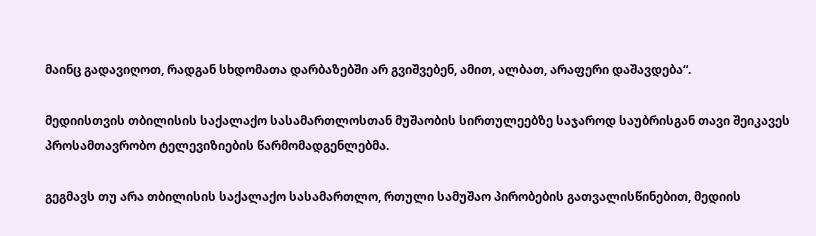მაინც გადავიღოთ, რადგან სხდომათა დარბაზებში არ გვიშვებენ, ამით, ალბათ, არაფერი დაშავდება“.

მედიისთვის თბილისის საქალაქო სასამართლოსთან მუშაობის სირთულეებზე საჯაროდ საუბრისგან თავი შეიკავეს პროსამთავრობო ტელევიზიების წარმომადგენლებმა.

გეგმავს თუ არა თბილისის საქალაქო სასამართლო, რთული სამუშაო პირობების გათვალისწინებით, მედიის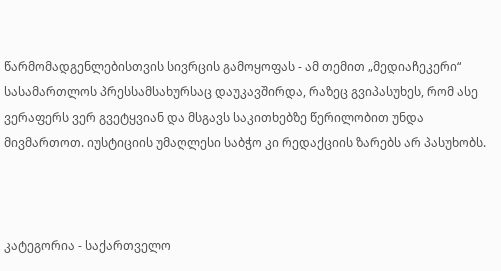წარმომადგენლებისთვის სივრცის გამოყოფას - ამ თემით „მედიაჩეკერი“ სასამართლოს პრესსამსახურსაც დაუკავშირდა, რაზეც გვიპასუხეს, რომ ასე ვერაფერს ვერ გვეტყვიან და მსგავს საკითხებზე წერილობით უნდა მივმართოთ. იუსტიციის უმაღლესი საბჭო კი რედაქციის ზარებს არ პასუხობს.



კატეგორია - საქართველო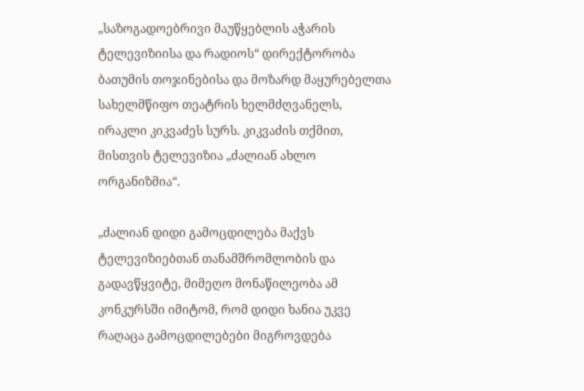„საზოგადოებრივი მაუწყებლის აჭარის ტელევიზიისა და რადიოს“ დირექტორობა ბათუმის თოჯინებისა და მოზარდ მაყურებელთა სახელმწიფო თეატრის ხელმძღვანელს, ირაკლი კიკვაძეს სურს. კიკვაძის თქმით, მისთვის ტელევიზია „ძალიან ახლო ორგანიზმია“.

„ძალიან დიდი გამოცდილება მაქვს ტელევიზიებთან თანამშრომლობის და გადავწყვიტე, მიმეღო მონაწილეობა ამ კონკურსში იმიტომ, რომ დიდი ხანია უკვე რაღაცა გამოცდილებები მიგროვდება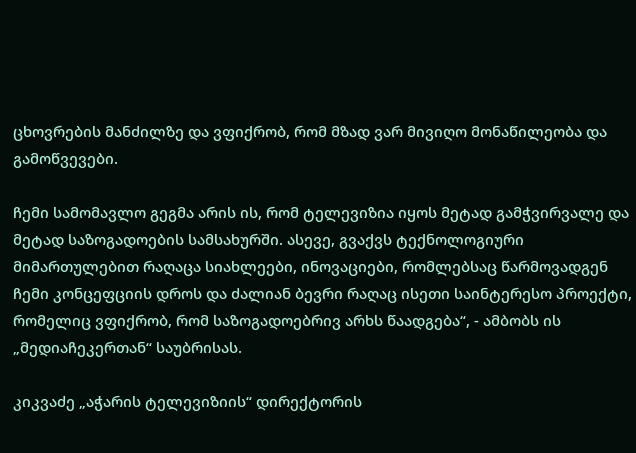ცხოვრების მანძილზე და ვფიქრობ, რომ მზად ვარ მივიღო მონაწილეობა და გამოწვევები.

ჩემი სამომავლო გეგმა არის ის, რომ ტელევიზია იყოს მეტად გამჭვირვალე და მეტად საზოგადოების სამსახურში. ასევე, გვაქვს ტექნოლოგიური მიმართულებით რაღაცა სიახლეები, ინოვაციები, რომლებსაც წარმოვადგენ ჩემი კონცეფციის დროს და ძალიან ბევრი რაღაც ისეთი საინტერესო პროექტი, რომელიც ვფიქრობ, რომ საზოგადოებრივ არხს წაადგება“, - ამბობს ის „მედიაჩეკერთან“ საუბრისას.

კიკვაძე „აჭარის ტელევიზიის“ დირექტორის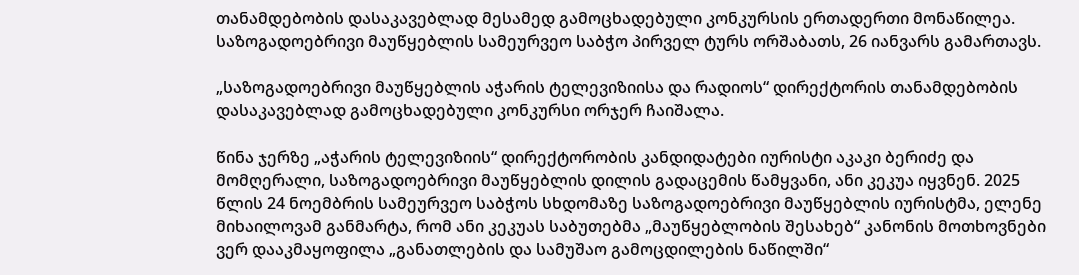თანამდებობის დასაკავებლად მესამედ გამოცხადებული კონკურსის ერთადერთი მონაწილეა. საზოგადოებრივი მაუწყებლის სამეურვეო საბჭო პირველ ტურს ორშაბათს, 26 იანვარს გამართავს.

„საზოგადოებრივი მაუწყებლის აჭარის ტელევიზიისა და რადიოს“ დირექტორის თანამდებობის დასაკავებლად გამოცხადებული კონკურსი ორჯერ ჩაიშალა.

წინა ჯერზე „აჭარის ტელევიზიის“ დირექტორობის კანდიდატები იურისტი აკაკი ბერიძე და მომღერალი, საზოგადოებრივი მაუწყებლის დილის გადაცემის წამყვანი, ანი კეკუა იყვნენ. 2025 წლის 24 ნოემბრის სამეურვეო საბჭოს სხდომაზე საზოგადოებრივი მაუწყებლის იურისტმა, ელენე მიხაილოვამ განმარტა, რომ ანი კეკუას საბუთებმა „მაუწყებლობის შესახებ“ კანონის მოთხოვნები ვერ დააკმაყოფილა „განათლების და სამუშაო გამოცდილების ნაწილში“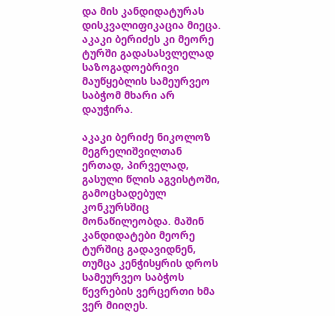და მის კანდიდატურას დისკვალიფიკაცია მიეცა. აკაკი ბერიძეს კი მეორე ტურში გადასასვლელად საზოგადოებრივი მაუწყებლის სამეურვეო საბჭომ მხარი არ დაუჭირა.

აკაკი ბერიძე ნიკოლოზ მეგრელიშვილთან ერთად, პირველად, გასული წლის აგვისტოში, გამოცხადებულ კონკურსშიც მონაწილეობდა. მაშინ კანდიდატები მეორე ტურშიც გადავიდნენ, თუმცა კენჭისყრის დროს სამეურვეო საბჭოს წევრების ვერცერთი ხმა ვერ მიიღეს.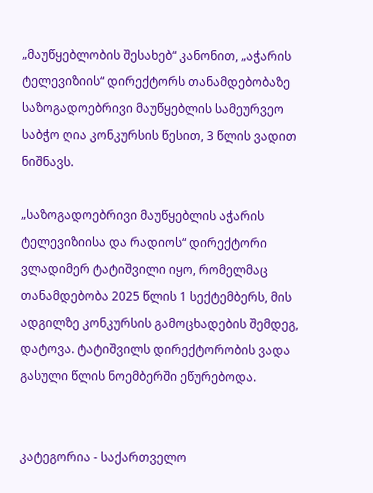„მაუწყებლობის შესახებ“ კანონით, „აჭარის ტელევიზიის“ დირექტორს თანამდებობაზე საზოგადოებრივი მაუწყებლის სამეურვეო საბჭო ღია კონკურსის წესით, 3 წლის ვადით ნიშნავს.

„საზოგადოებრივი მაუწყებლის აჭარის ტელევიზიისა და რადიოს“ დირექტორი ვლადიმერ ტატიშვილი იყო, რომელმაც თანამდებობა 2025 წლის 1 სექტემბერს, მის ადგილზე კონკურსის გამოცხადების შემდეგ, დატოვა. ტატიშვილს დირექტორობის ვადა გასული წლის ნოემბერში ეწურებოდა.


კატეგორია - საქართველო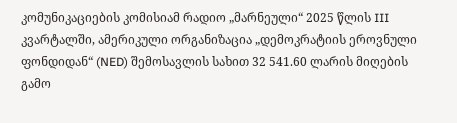კომუნიკაციების კომისიამ რადიო „მარნეული“ 2025 წლის III კვარტალში, ამერიკული ორგანიზაცია „დემოკრატიის ეროვნული ფონდიდან“ (NED) შემოსავლის სახით 32 541.60 ლარის მიღების გამო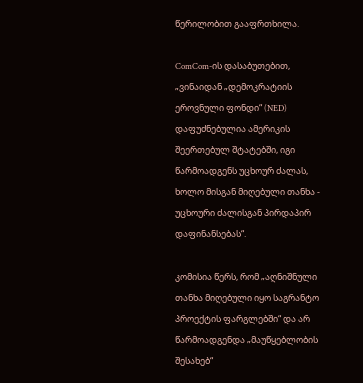წერილობით გააფრთხილა.

ComCom-ის დასაბუთებით, „ვინაიდან „დემოკრატიის ეროვნული ფონდი“ (NED) დაფუძნებულია ამერიკის შეერთებულ შტატებში, იგი წარმოადგენს უცხოურ ძალას, ხოლო მისგან მიღებული თანხა - უცხოური ძალისგან პირდაპირ დაფინანსებას“.

კომისია წერს, რომ „აღნიშნული თანხა მიღებული იყო საგრანტო პროექტის ფარგლებში“ და არ წარმოადგენდა „მაუწყებლობის შესახებ“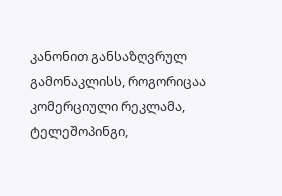კანონით განსაზღვრულ გამონაკლისს, როგორიცაა კომერციული რეკლამა, ტელეშოპინგი,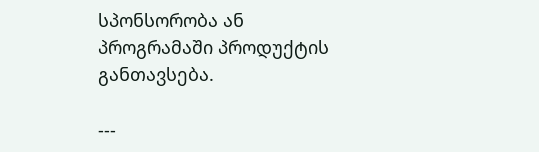სპონსორობა ან პროგრამაში პროდუქტის განთავსება.

---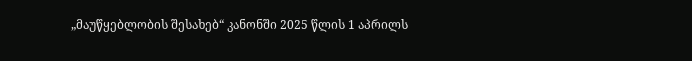„მაუწყებლობის შესახებ“ კანონში 2025 წლის 1 აპრილს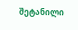შეტანილი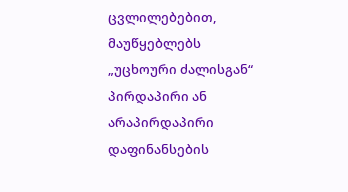ცვლილებებით, მაუწყებლებს „უცხოური ძალისგან“ პირდაპირი ან არაპირდაპირი დაფინანსების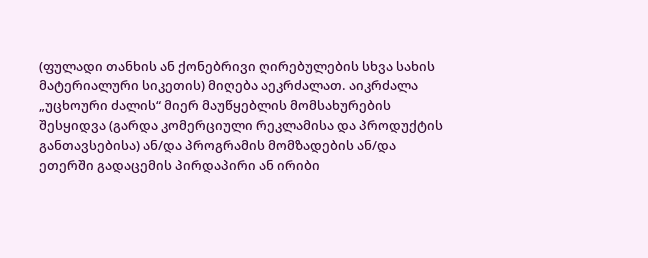(ფულადი თანხის ან ქონებრივი ღირებულების სხვა სახის მატერიალური სიკეთის) მიღება აეკრძალათ. აიკრძალა „უცხოური ძალის“ მიერ მაუწყებლის მომსახურების შესყიდვა (გარდა კომერციული რეკლამისა და პროდუქტის განთავსებისა) ან/და პროგრამის მომზადების ან/და ეთერში გადაცემის პირდაპირი ან ირიბი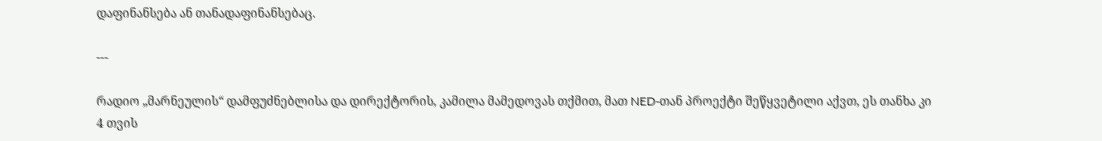დაფინანსება ან თანადაფინანსებაც.

---

რადიო „მარნეულის“ დამფუძნებლისა და დირექტორის, კამილა მამედოვას თქმით, მათ NED-თან პროექტი შეწყვეტილი აქვთ, ეს თანხა კი 4 თვის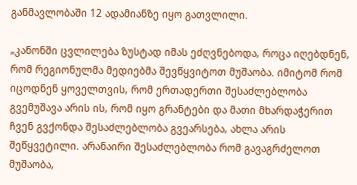განმავლობაში 12 ადამიანზე იყო გათვლილი.

„კანონში ცვლილება ზუსტად იმას ეძღვნებოდა, როცა იღებდნენ, რომ რეგიონულმა მედიებმა შევწყვიტოთ მუშაობა. იმიტომ რომ იცოდნენ ყოველთვის, რომ ერთადერთი შესაძლებლობა გვემუშავა არის ის, რომ იყო გრანტები და მათი მხარდაჭერით ჩვენ გვქონდა შესაძლებლობა გვეარსება, ახლა არის შეწყვეტილი. არანაირი შესაძლებლობა რომ გავაგრძელოთ მუშაობა,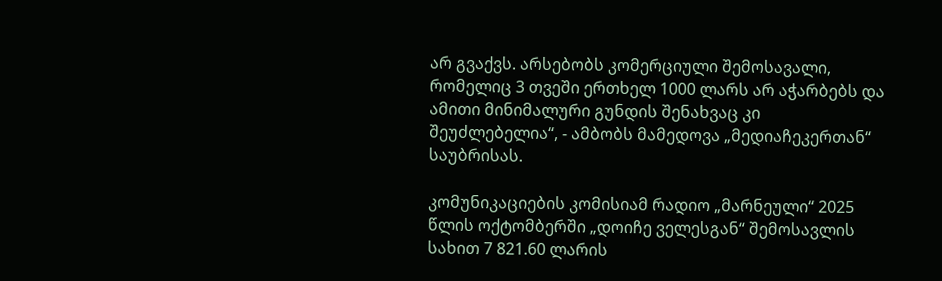არ გვაქვს. არსებობს კომერციული შემოსავალი, რომელიც 3 თვეში ერთხელ 1000 ლარს არ აჭარბებს და ამითი მინიმალური გუნდის შენახვაც კი შეუძლებელია“, - ამბობს მამედოვა „მედიაჩეკერთან“ საუბრისას.

კომუნიკაციების კომისიამ რადიო „მარნეული“ 2025 წლის ოქტომბერში „დოიჩე ველესგან“ შემოსავლის სახით 7 821.60 ლარის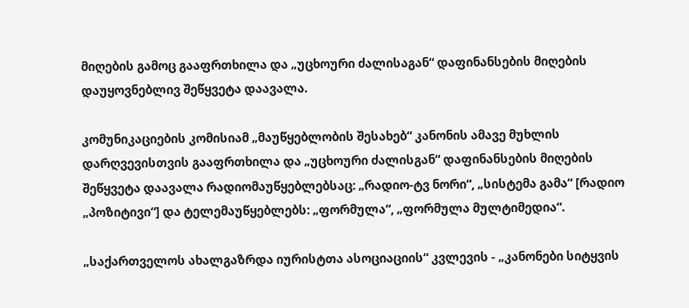მიღების გამოც გააფრთხილა და „უცხოური ძალისაგან“ დაფინანსების მიღების დაუყოვნებლივ შეწყვეტა დაავალა.

კომუნიკაციების კომისიამ „მაუწყებლობის შესახებ“ კანონის ამავე მუხლის დარღვევისთვის გააფრთხილა და „უცხოური ძალისგან“ დაფინანსების მიღების შეწყვეტა დაავალა რადიომაუწყებლებსაც: „რადიო-ტვ ნორი“, „სისტემა გამა“ [რადიო „პოზიტივი“] და ტელემაუწყებლებს: „ფორმულა“, „ფორმულა მულტიმედია“.

„საქართველოს ახალგაზრდა იურისტთა ასოციაციის“ კვლევის - „კანონები სიტყვის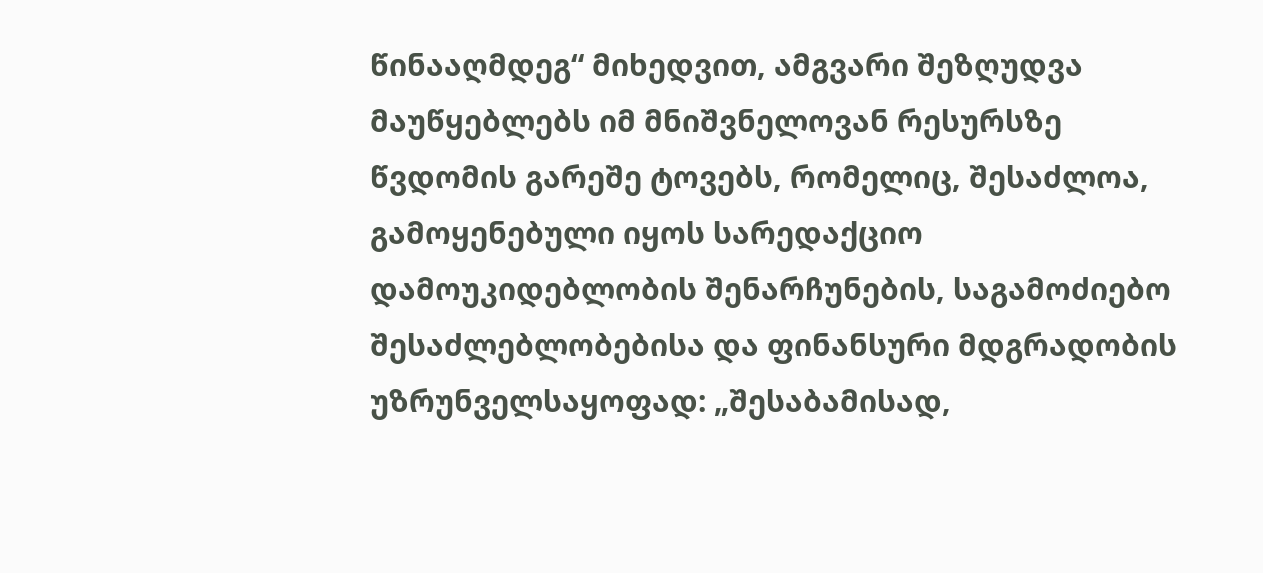წინააღმდეგ“ მიხედვით, ამგვარი შეზღუდვა მაუწყებლებს იმ მნიშვნელოვან რესურსზე წვდომის გარეშე ტოვებს, რომელიც, შესაძლოა, გამოყენებული იყოს სარედაქციო დამოუკიდებლობის შენარჩუნების, საგამოძიებო შესაძლებლობებისა და ფინანსური მდგრადობის უზრუნველსაყოფად: „შესაბამისად,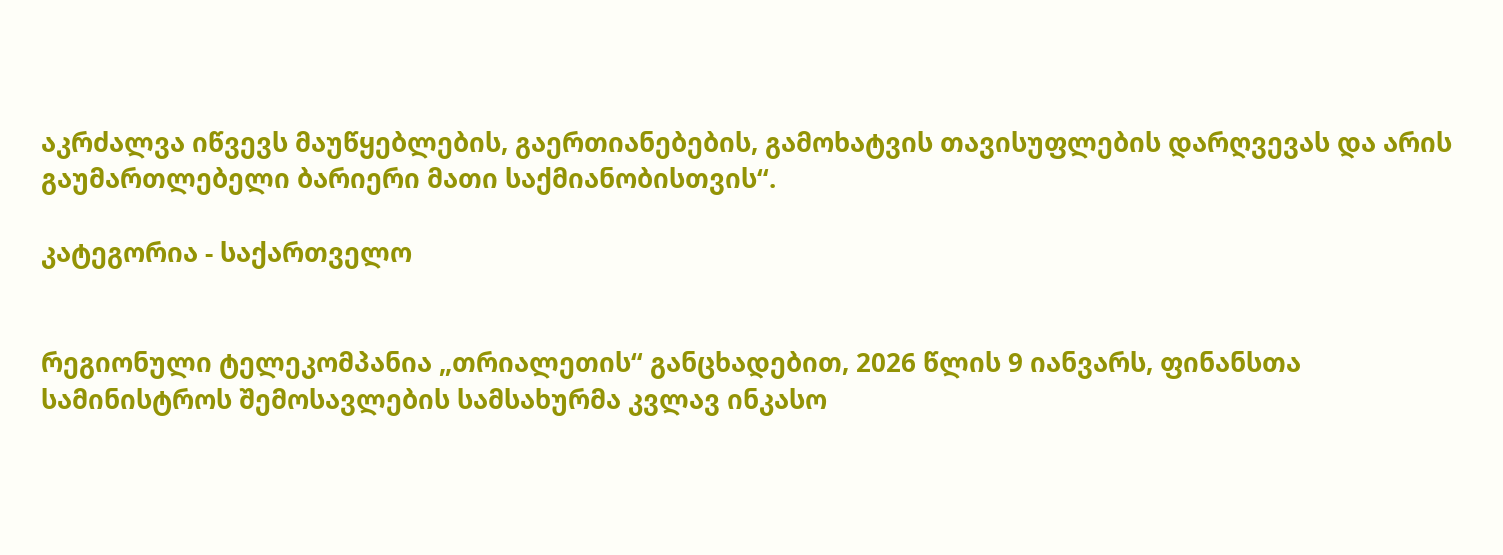აკრძალვა იწვევს მაუწყებლების, გაერთიანებების, გამოხატვის თავისუფლების დარღვევას და არის გაუმართლებელი ბარიერი მათი საქმიანობისთვის“.

კატეგორია - საქართველო


რეგიონული ტელეკომპანია „თრიალეთის“ განცხადებით, 2026 წლის 9 იანვარს, ფინანსთა სამინისტროს შემოსავლების სამსახურმა კვლავ ინკასო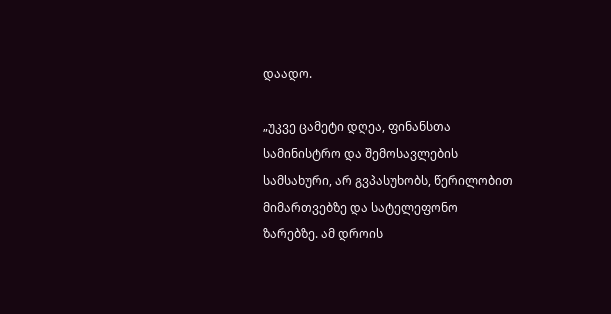დაადო.

„უკვე ცამეტი დღეა, ფინანსთა სამინისტრო და შემოსავლების სამსახური, არ გვპასუხობს, წერილობით მიმართვებზე და სატელეფონო ზარებზე. ამ დროის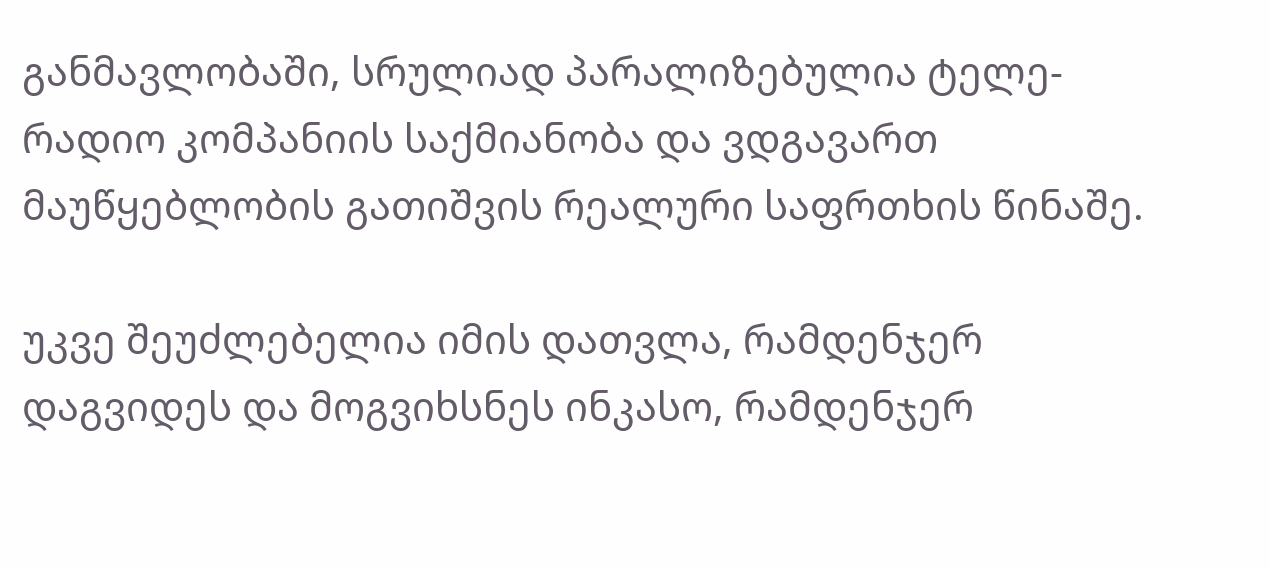განმავლობაში, სრულიად პარალიზებულია ტელე-რადიო კომპანიის საქმიანობა და ვდგავართ მაუწყებლობის გათიშვის რეალური საფრთხის წინაშე.

უკვე შეუძლებელია იმის დათვლა, რამდენჯერ დაგვიდეს და მოგვიხსნეს ინკასო, რამდენჯერ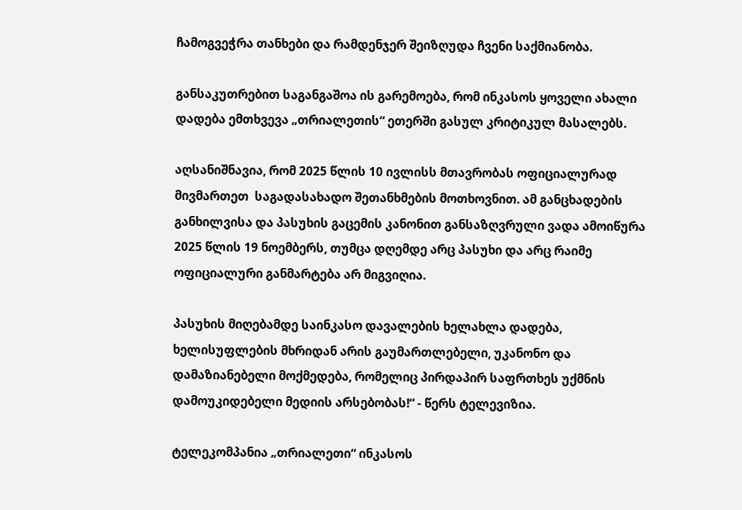ჩამოგვეჭრა თანხები და რამდენჯერ შეიზღუდა ჩვენი საქმიანობა.

განსაკუთრებით საგანგაშოა ის გარემოება, რომ ინკასოს ყოველი ახალი დადება ემთხვევა „თრიალეთის“ ეთერში გასულ კრიტიკულ მასალებს.

აღსანიშნავია, რომ 2025 წლის 10 ივლისს მთავრობას ოფიციალურად მივმართეთ  საგადასახადო შეთანხმების მოთხოვნით. ამ განცხადების განხილვისა და პასუხის გაცემის კანონით განსაზღვრული ვადა ამოიწურა 2025 წლის 19 ნოემბერს, თუმცა დღემდე არც პასუხი და არც რაიმე ოფიციალური განმარტება არ მიგვიღია.

პასუხის მიღებამდე საინკასო დავალების ხელახლა დადება, ხელისუფლების მხრიდან არის გაუმართლებელი, უკანონო და დამაზიანებელი მოქმედება, რომელიც პირდაპირ საფრთხეს უქმნის დამოუკიდებელი მედიის არსებობას!“ - წერს ტელევიზია.

ტელეკომპანია „თრიალეთი“ ინკასოს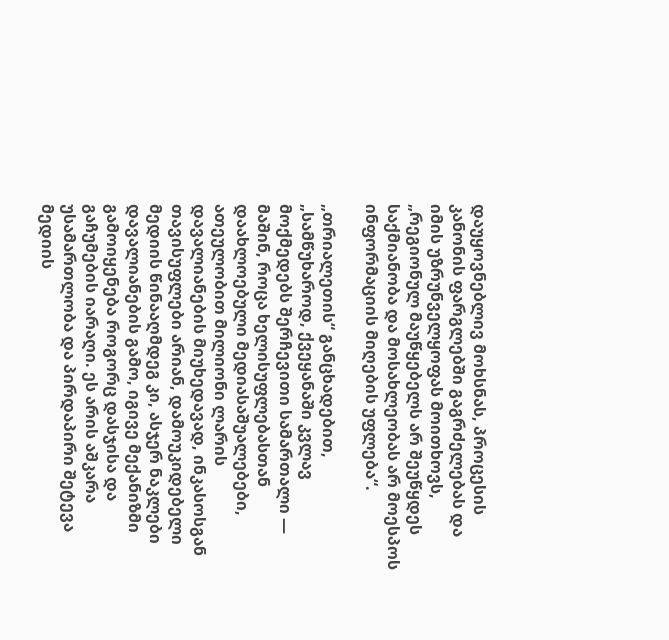დაუყოვნებლივ მოხსნას, პროცესის კანონის ფარგლებში გაგრძელებას და იმის უზრუნველყოფას მოითხოვს, „რეგიონულ მაუწყებელს არ შეუწყდეს საქმიანობა და მოსახლეობას არ მოესპოს ინფორმაციის მიღების უფლება“.

„თრიალეთის“ განცხადებით, „სამწუხაროდ, ქვეყანაში კვლავ მოქმედებს შერჩევითი სამართალი — მაშინ, როცა ხელისუფლებასთან დაახლოებული მედიასაშუალებები, ათეულობით მილიონი ლარის დავალიანების მიუხედავად, ინკასოსგან თავისუფლები არიან, დამოუკიდებელი მედიის წინააღმდეგ კი, ასჯერ ნაკლები დავალიანების გამო, იგივე მექანიზმი გამოიყენება როგორც დასჯისა და გაჩუმების იარაღი. ეს არის აშკარა უსამართლობა და პირდაპირი შეტევა მედიის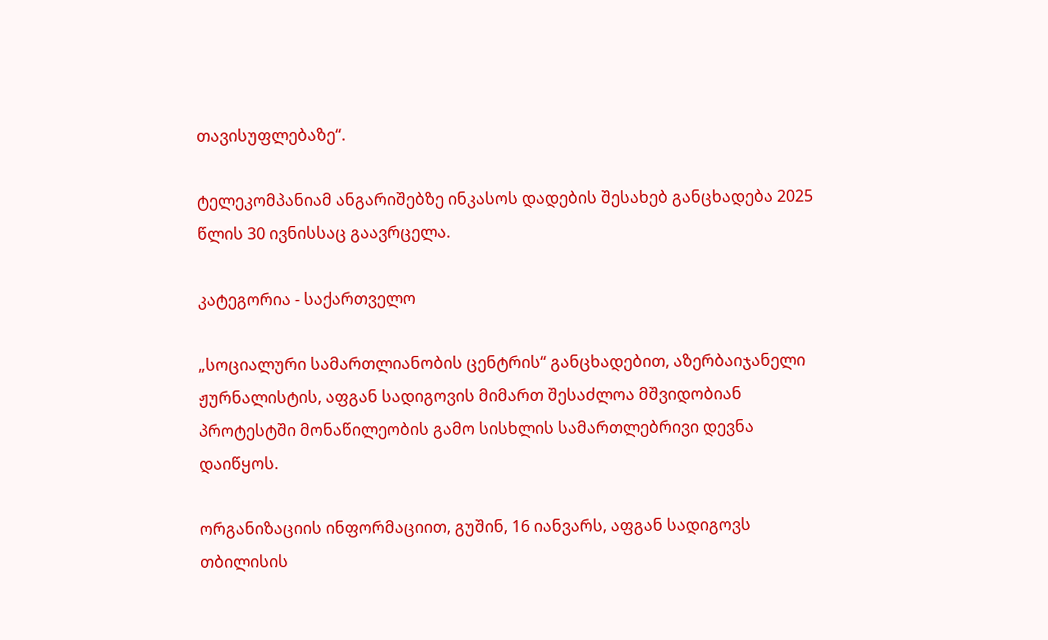თავისუფლებაზე“.

ტელეკომპანიამ ანგარიშებზე ინკასოს დადების შესახებ განცხადება 2025 წლის 30 ივნისსაც გაავრცელა.

კატეგორია - საქართველო

„სოციალური სამართლიანობის ცენტრის“ განცხადებით, აზერბაიჯანელი ჟურნალისტის, აფგან სადიგოვის მიმართ შესაძლოა მშვიდობიან პროტესტში მონაწილეობის გამო სისხლის სამართლებრივი დევნა დაიწყოს.

ორგანიზაციის ინფორმაციით, გუშინ, 16 იანვარს, აფგან სადიგოვს თბილისის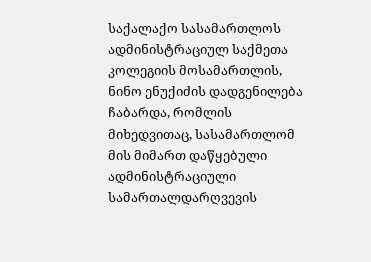საქალაქო სასამართლოს ადმინისტრაციულ საქმეთა კოლეგიის მოსამართლის, ნინო ენუქიძის დადგენილება ჩაბარდა, რომლის მიხედვითაც, სასამართლომ მის მიმართ დაწყებული ადმინისტრაციული სამართალდარღვევის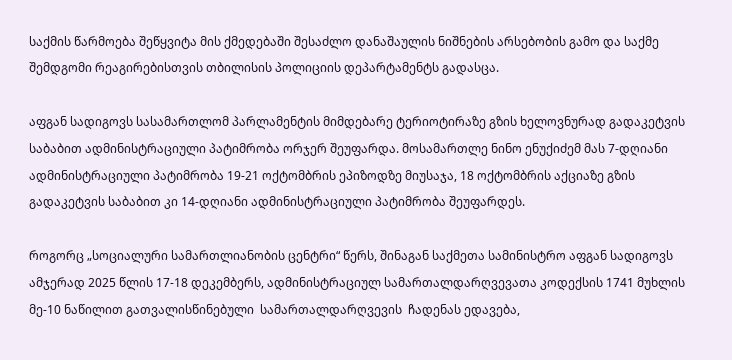საქმის წარმოება შეწყვიტა მის ქმედებაში შესაძლო დანაშაულის ნიშნების არსებობის გამო და საქმე შემდგომი რეაგირებისთვის თბილისის პოლიციის დეპარტამენტს გადასცა.

აფგან სადიგოვს სასამართლომ პარლამენტის მიმდებარე ტერიოტირაზე გზის ხელოვნურად გადაკეტვის საბაბით ადმინისტრაციული პატიმრობა ორჯერ შეუფარდა. მოსამართლე ნინო ენუქიძემ მას 7-დღიანი ადმინისტრაციული პატიმრობა 19-21 ოქტომბრის ეპიზოდზე მიუსაჯა, 18 ოქტომბრის აქციაზე გზის გადაკეტვის საბაბით კი 14-დღიანი ადმინისტრაციული პატიმრობა შეუფარდეს.

როგორც „სოციალური სამართლიანობის ცენტრი“ წერს, შინაგან საქმეთა სამინისტრო აფგან სადიგოვს ამჯერად 2025 წლის 17-18 დეკემბერს, ადმინისტრაციულ სამართალდარღვევათა კოდექსის 1741 მუხლის მე-10 ნაწილით გათვალისწინებული  სამართალდარღვევის  ჩადენას ედავება,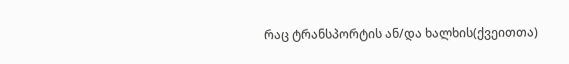რაც ტრანსპორტის ან/და ხალხის(ქვეითთა)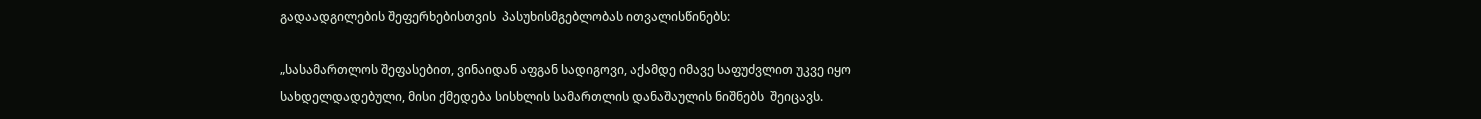გადაადგილების შეფერხებისთვის  პასუხისმგებლობას ითვალისწინებს:

„სასამართლოს შეფასებით, ვინაიდან აფგან სადიგოვი, აქამდე იმავე საფუძვლით უკვე იყო სახდელდადებული, მისი ქმედება სისხლის სამართლის დანაშაულის ნიშნებს  შეიცავს.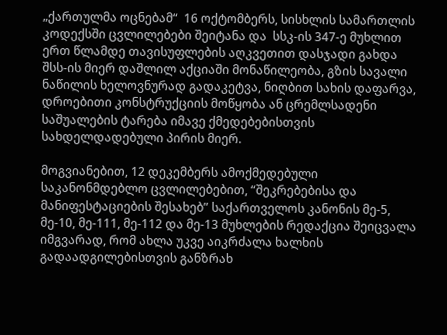„ქართულმა ოცნებამ“  16 ოქტომბერს, სისხლის სამართლის კოდექსში ცვლილებები შეიტანა და  სსკ-ის 347-ე მუხლით ერთ წლამდე თავისუფლების აღკვეთით დასჯადი გახდა შსს-ის მიერ დაშლილ აქციაში მონაწილეობა, გზის სავალი ნაწილის ხელოვნურად გადაკეტვა, ნიღბით სახის დაფარვა, დროებითი კონსტრუქციის მოწყობა ან ცრემლსადენი საშუალების ტარება იმავე ქმედებებისთვის სახდელდადებული პირის მიერ.

მოგვიანებით, 12 დეკემბერს ამოქმედებული საკანონმდებლო ცვლილებებით, “შეკრებებისა და მანიფესტაციების შესახებ” საქართველოს კანონის მე-5, მე-10, მე-111, მე-112 და მე-13 მუხლების რედაქცია შეიცვალა იმგვარად, რომ ახლა უკვე აიკრძალა ხალხის გადაადგილებისთვის განზრახ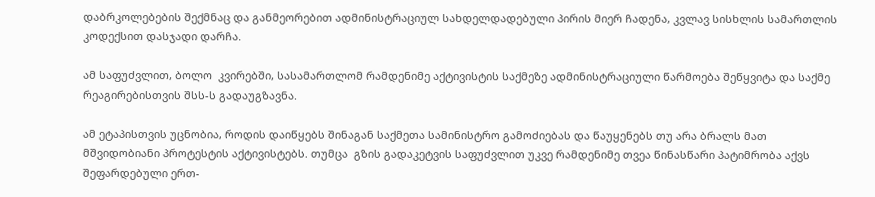დაბრკოლებების შექმნაც და განმეორებით ადმინისტრაციულ სახდელდადებული პირის მიერ ჩადენა, კვლავ სისხლის სამართლის კოდექსით დასჯადი დარჩა.

ამ საფუძვლით, ბოლო  კვირებში, სასამართლომ რამდენიმე აქტივისტის საქმეზე ადმინისტრაციული წარმოება შეწყვიტა და საქმე რეაგირებისთვის შსს-ს გადაუგზავნა.

ამ ეტაპისთვის უცნობია, როდის დაიწყებს შინაგან საქმეთა სამინისტრო გამოძიებას და წაუყენებს თუ არა ბრალს მათ მშვიდობიანი პროტესტის აქტივისტებს. თუმცა  გზის გადაკეტვის საფუძვლით უკვე რამდენიმე თვეა წინასწარი პატიმრობა აქვს შეფარდებული ერთ-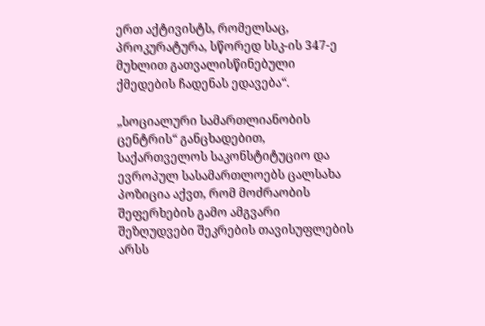ერთ აქტივისტს, რომელსაც, პროკურატურა, სწორედ სსკ-ის 347-ე მუხლით გათვალისწინებული ქმედების ჩადენას ედავება“.

„სოციალური სამართლიანობის ცენტრის“ განცხადებით, საქართველოს საკონსტიტუციო და ევროპულ სასამართლოებს ცალსახა პოზიცია აქვთ, რომ მოძრაობის შეფერხების გამო ამგვარი შეზღუდვები შეკრების თავისუფლების არსს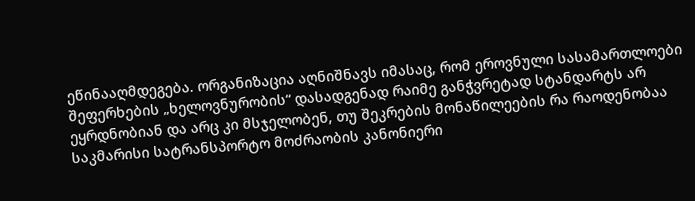ეწინააღმდეგება. ორგანიზაცია აღნიშნავს იმასაც, რომ ეროვნული სასამართლოები შეფერხების „ხელოვნურობის“ დასადგენად რაიმე განჭვრეტად სტანდარტს არ ეყრდნობიან და არც კი მსჯელობენ, თუ შეკრების მონაწილეების რა რაოდენობაა საკმარისი სატრანსპორტო მოძრაობის კანონიერი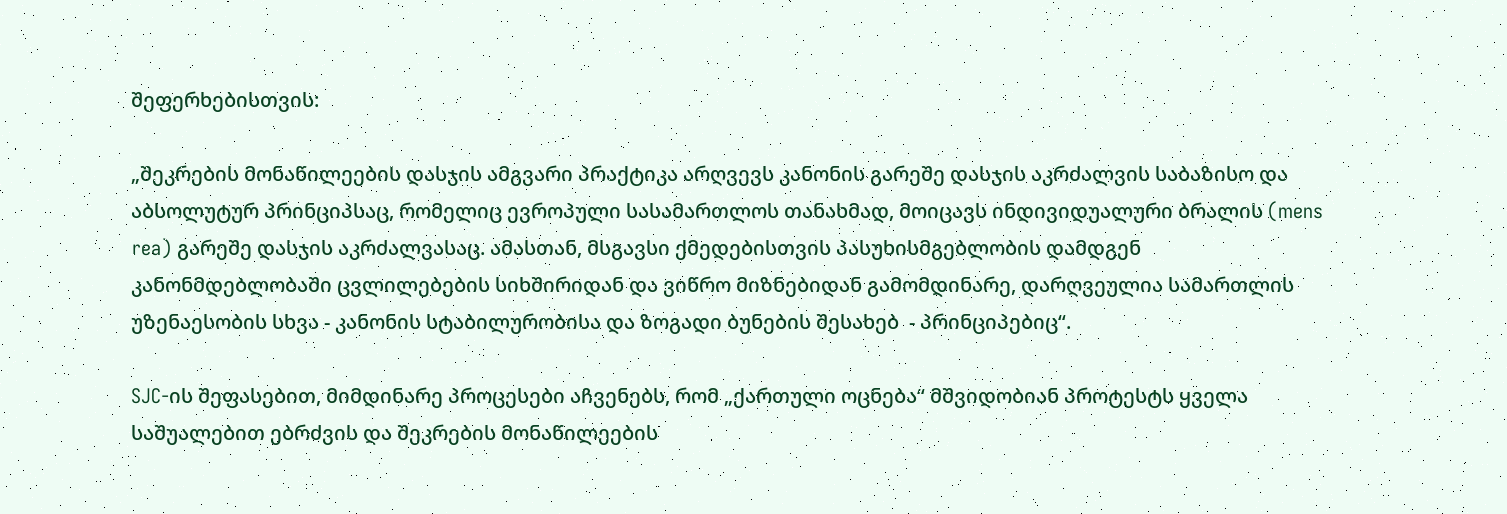შეფერხებისთვის:

„შეკრების მონაწილეების დასჯის ამგვარი პრაქტიკა არღვევს კანონის გარეშე დასჯის აკრძალვის საბაზისო და აბსოლუტურ პრინციპსაც, რომელიც ევროპული სასამართლოს თანახმად, მოიცავს ინდივიდუალური ბრალის (mens rea) გარეშე დასჯის აკრძალვასაც. ამასთან, მსგავსი ქმედებისთვის პასუხისმგებლობის დამდგენ კანონმდებლობაში ცვლილებების სიხშირიდან და ვიწრო მიზნებიდან გამომდინარე, დარღვეულია სამართლის უზენაესობის სხვა - კანონის სტაბილურობისა და ზოგადი ბუნების შესახებ  - პრინციპებიც“.

SJC-ის შეფასებით, მიმდინარე პროცესები აჩვენებს, რომ „ქართული ოცნება“ მშვიდობიან პროტესტს ყველა საშუალებით ებრძვის და შეკრების მონაწილეების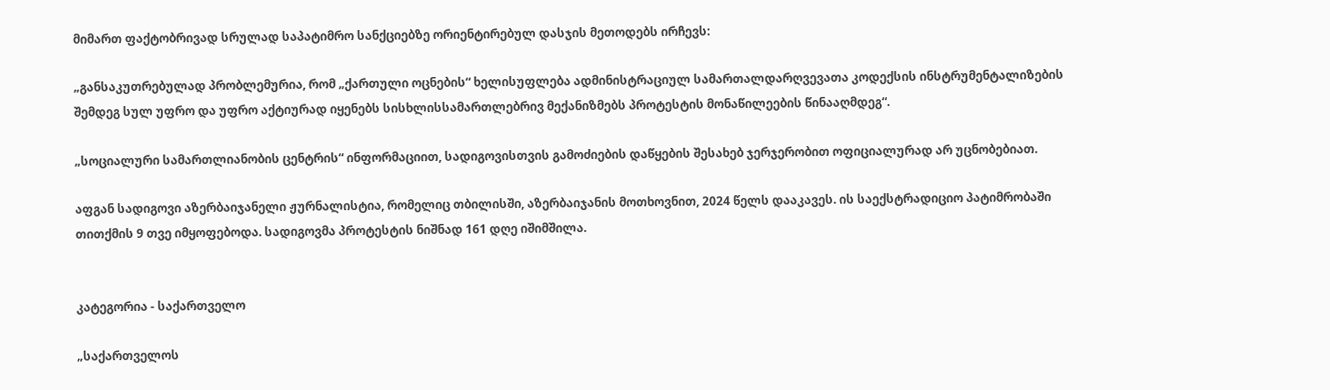მიმართ ფაქტობრივად სრულად საპატიმრო სანქციებზე ორიენტირებულ დასჯის მეთოდებს ირჩევს:

„განსაკუთრებულად პრობლემურია, რომ „ქართული ოცნების“ ხელისუფლება ადმინისტრაციულ სამართალდარღვევათა კოდექსის ინსტრუმენტალიზების შემდეგ სულ უფრო და უფრო აქტიურად იყენებს სისხლისსამართლებრივ მექანიზმებს პროტესტის მონაწილეების წინააღმდეგ“.

„სოციალური სამართლიანობის ცენტრის“ ინფორმაციით, სადიგოვისთვის გამოძიების დაწყების შესახებ ჯერჯერობით ოფიციალურად არ უცნობებიათ.

აფგან სადიგოვი აზერბაიჯანელი ჟურნალისტია, რომელიც თბილისში, აზერბაიჯანის მოთხოვნით, 2024 წელს დააკავეს. ის საექსტრადიციო პატიმრობაში თითქმის 9 თვე იმყოფებოდა. სადიგოვმა პროტესტის ნიშნად 161 დღე იშიმშილა.


კატეგორია - საქართველო

„საქართველოს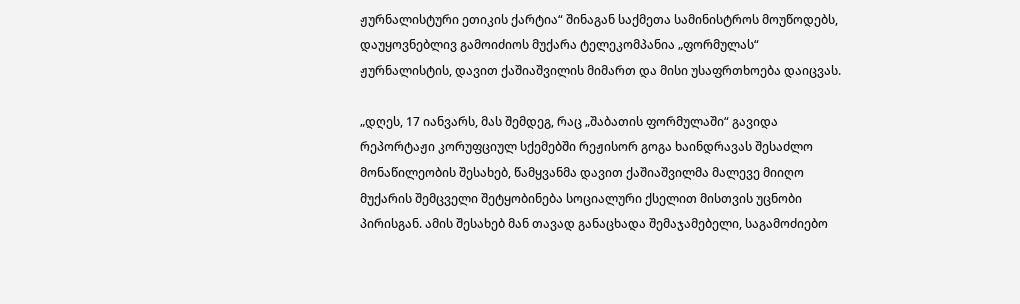ჟურნალისტური ეთიკის ქარტია“ შინაგან საქმეთა სამინისტროს მოუწოდებს, დაუყოვნებლივ გამოიძიოს მუქარა ტელეკომპანია „ფორმულას“ ჟურნალისტის, დავით ქაშიაშვილის მიმართ და მისი უსაფრთხოება დაიცვას.

„დღეს, 17 იანვარს, მას შემდეგ, რაც „შაბათის ფორმულაში“ გავიდა რეპორტაჟი კორუფციულ სქემებში რეჟისორ გოგა ხაინდრავას შესაძლო მონაწილეობის შესახებ, წამყვანმა დავით ქაშიაშვილმა მალევე მიიღო მუქარის შემცველი შეტყობინება სოციალური ქსელით მისთვის უცნობი პირისგან. ამის შესახებ მან თავად განაცხადა შემაჯამებელი, საგამოძიებო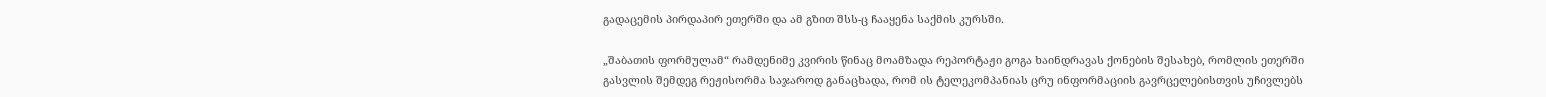გადაცემის პირდაპირ ეთერში და ამ გზით შსს-ც ჩააყენა საქმის კურსში.

„შაბათის ფორმულამ“ რამდენიმე კვირის წინაც მოამზადა რეპორტაჟი გოგა ხაინდრავას ქონების შესახებ, რომლის ეთერში გასვლის შემდეგ რეჟისორმა საჯაროდ განაცხადა, რომ ის ტელეკომპანიას ცრუ ინფორმაციის გავრცელებისთვის უჩივლებს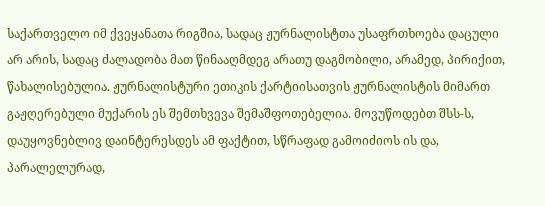საქართველო იმ ქვეყანათა რიგშია, სადაც ჟურნალისტთა უსაფრთხოება დაცული არ არის, სადაც ძალადობა მათ წინააღმდეგ არათუ დაგმობილი, არამედ, პირიქით, წახალისებულია. ჟურნალისტური ეთიკის ქარტიისათვის ჟურნალისტის მიმართ გაჟღერებული მუქარის ეს შემთხვევა შემაშფოთებელია. მოვუწოდებთ შსს-ს, დაუყოვნებლივ დაინტერესდეს ამ ფაქტით, სწრაფად გამოიძიოს ის და, პარალელურად,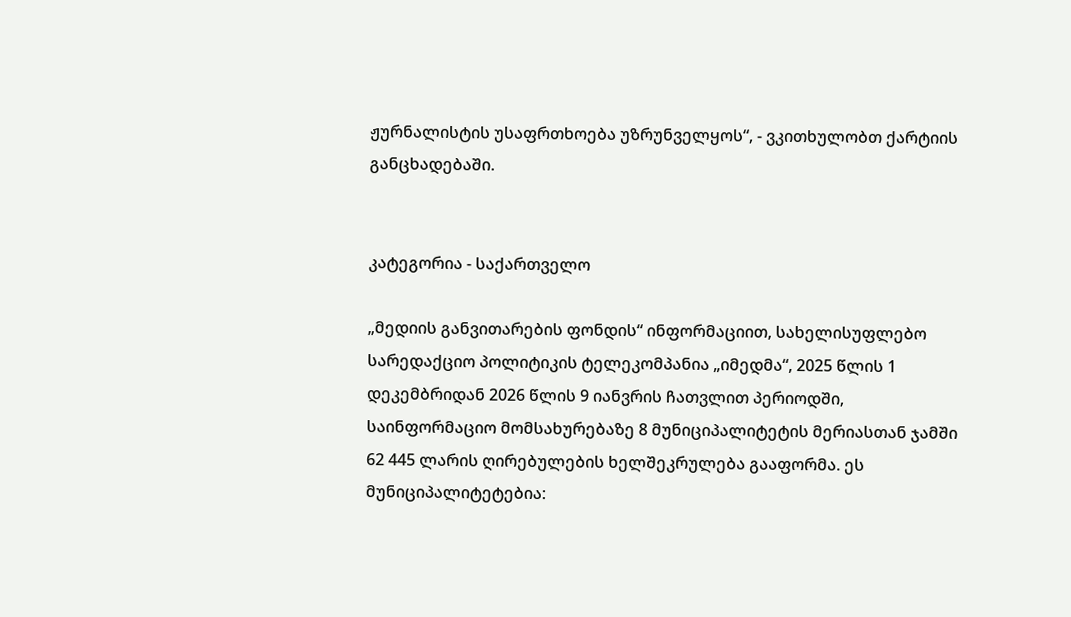ჟურნალისტის უსაფრთხოება უზრუნველყოს“, - ვკითხულობთ ქარტიის განცხადებაში.


კატეგორია - საქართველო

„მედიის განვითარების ფონდის“ ინფორმაციით, სახელისუფლებო სარედაქციო პოლიტიკის ტელეკომპანია „იმედმა“, 2025 წლის 1 დეკემბრიდან 2026 წლის 9 იანვრის ჩათვლით პერიოდში, საინფორმაციო მომსახურებაზე 8 მუნიციპალიტეტის მერიასთან ჯამში 62 445 ლარის ღირებულების ხელშეკრულება გააფორმა. ეს მუნიციპალიტეტებია: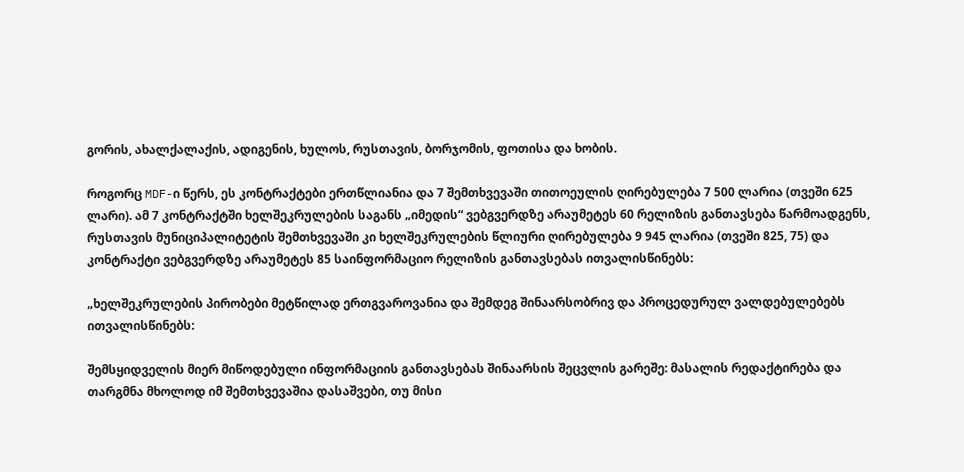გორის, ახალქალაქის, ადიგენის, ხულოს, რუსთავის, ბორჯომის, ფოთისა და ხობის.

როგორც MDF-ი წერს, ეს კონტრაქტები ერთწლიანია და 7 შემთხვევაში თითოეულის ღირებულება 7 500 ლარია (თვეში 625 ლარი). ამ 7 კონტრაქტში ხელშეკრულების საგანს „იმედის“ ვებგვერდზე არაუმეტეს 60 რელიზის განთავსება წარმოადგენს, რუსთავის მუნიციპალიტეტის შემთხვევაში კი ხელშეკრულების წლიური ღირებულება 9 945 ლარია (თვეში 825, 75) და კონტრაქტი ვებგვერდზე არაუმეტეს 85 საინფორმაციო რელიზის განთავსებას ითვალისწინებს:

„ხელშეკრულების პირობები მეტწილად ერთგვაროვანია და შემდეგ შინაარსობრივ და პროცედურულ ვალდებულებებს ითვალისწინებს:

შემსყიდველის მიერ მიწოდებული ინფორმაციის განთავსებას შინაარსის შეცვლის გარეშე: მასალის რედაქტირება და თარგმნა მხოლოდ იმ შემთხვევაშია დასაშვები, თუ მისი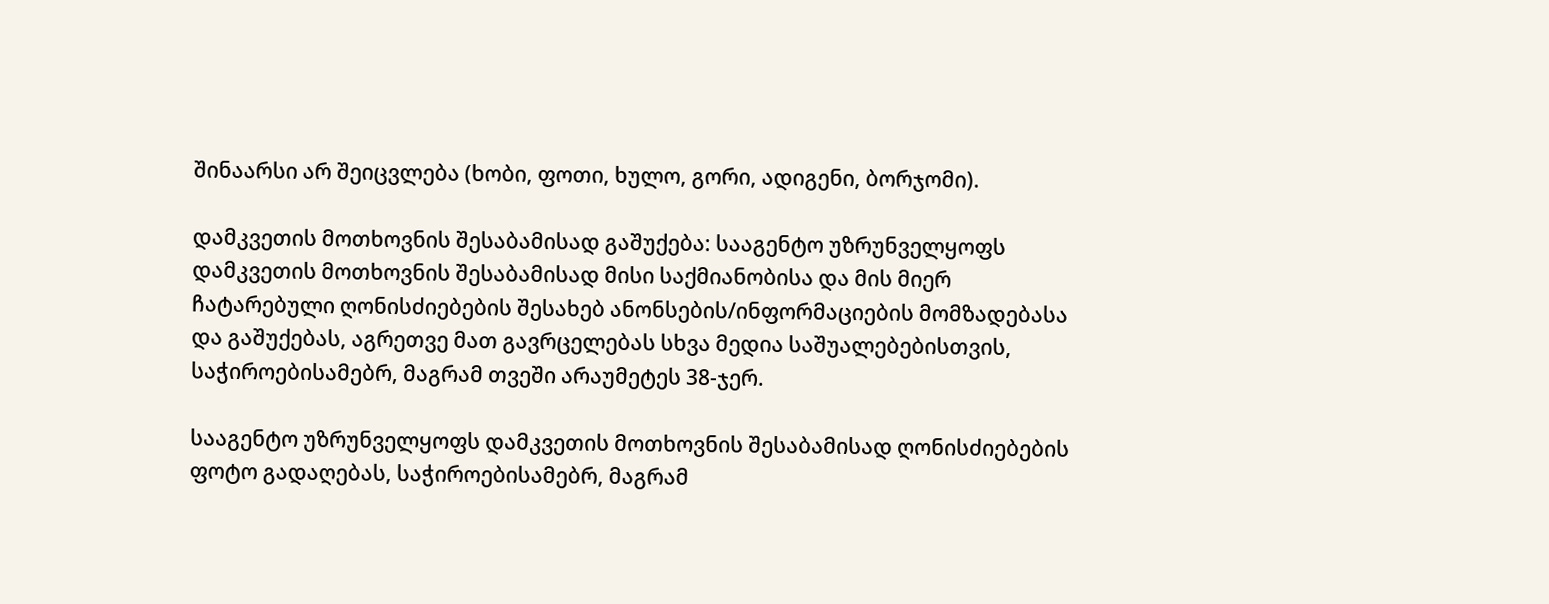შინაარსი არ შეიცვლება (ხობი, ფოთი, ხულო, გორი, ადიგენი, ბორჯომი).

დამკვეთის მოთხოვნის შესაბამისად გაშუქება: სააგენტო უზრუნველყოფს დამკვეთის მოთხოვნის შესაბამისად მისი საქმიანობისა და მის მიერ ჩატარებული ღონისძიებების შესახებ ანონსების/ინფორმაციების მომზადებასა და გაშუქებას, აგრეთვე მათ გავრცელებას სხვა მედია საშუალებებისთვის, საჭიროებისამებრ, მაგრამ თვეში არაუმეტეს 38-ჯერ.

სააგენტო უზრუნველყოფს დამკვეთის მოთხოვნის შესაბამისად ღონისძიებების ფოტო გადაღებას, საჭიროებისამებრ, მაგრამ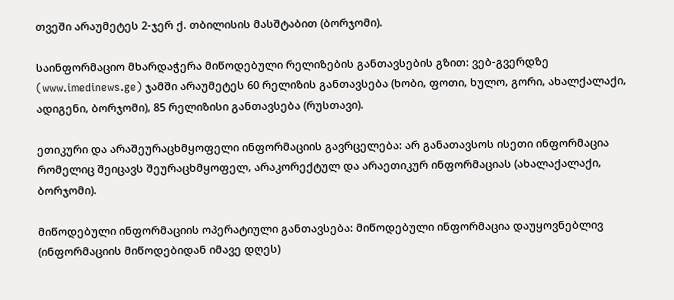თვეში არაუმეტეს 2-ჯერ ქ. თბილისის მასშტაბით (ბორჯომი).

საინფორმაციო მხარდაჭერა მიწოდებული რელიზების განთავსების გზით: ვებ-გვერდზე (www.imedinews.ge) ჯამში არაუმეტეს 60 რელიზის განთავსება (ხობი, ფოთი, ხულო, გორი, ახალქალაქი, ადიგენი, ბორჯომი), 85 რელიზისი განთავსება (რუსთავი).

ეთიკური და არაშეურაცხმყოფელი ინფორმაციის გავრცელება: არ განათავსოს ისეთი ინფორმაცია რომელიც შეიცავს შეურაცხმყოფელ, არაკორექტულ და არაეთიკურ ინფორმაციას (ახალაქალაქი, ბორჯომი).

მიწოდებული ინფორმაციის ოპერატიული განთავსება: მიწოდებული ინფორმაცია დაუყოვნებლივ (ინფორმაციის მიწოდებიდან იმავე დღეს)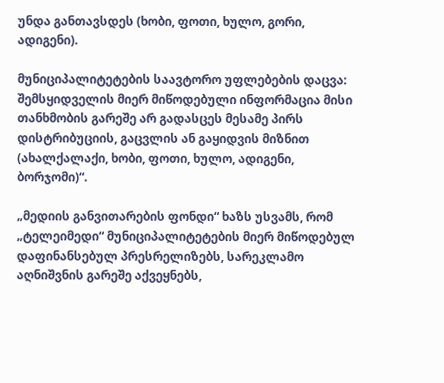უნდა განთავსდეს (ხობი, ფოთი, ხულო, გორი, ადიგენი).

მუნიციპალიტეტების საავტორო უფლებების დაცვა: შემსყიდველის მიერ მიწოდებული ინფორმაცია მისი თანხმობის გარეშე არ გადასცეს მესამე პირს დისტრიბუციის, გაცვლის ან გაყიდვის მიზნით (ახალქალაქი, ხობი, ფოთი, ხულო, ადიგენი, ბორჯომი)“.

„მედიის განვითარების ფონდი“ ხაზს უსვამს, რომ „ტელეიმედი“ მუნიციპალიტეტების მიერ მიწოდებულ დაფინანსებულ პრესრელიზებს, სარეკლამო აღნიშვნის გარეშე აქვეყნებს,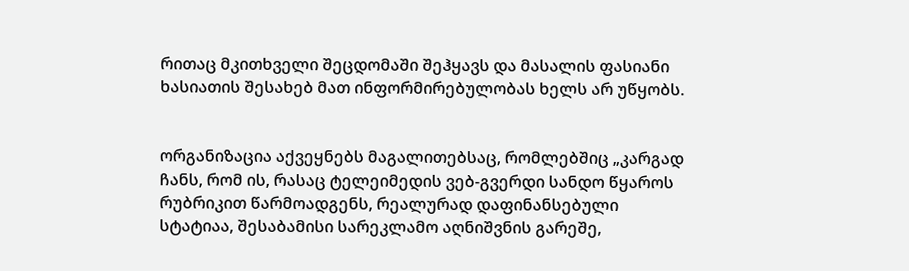რითაც მკითხველი შეცდომაში შეჰყავს და მასალის ფასიანი ხასიათის შესახებ მათ ინფორმირებულობას ხელს არ უწყობს.


ორგანიზაცია აქვეყნებს მაგალითებსაც, რომლებშიც „კარგად ჩანს, რომ ის, რასაც ტელეიმედის ვებ-გვერდი სანდო წყაროს რუბრიკით წარმოადგენს, რეალურად დაფინანსებული სტატიაა, შესაბამისი სარეკლამო აღნიშვნის გარეშე,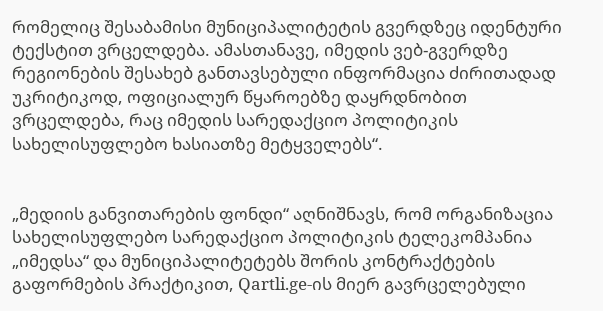რომელიც შესაბამისი მუნიციპალიტეტის გვერდზეც იდენტური ტექსტით ვრცელდება. ამასთანავე, იმედის ვებ-გვერდზე რეგიონების შესახებ განთავსებული ინფორმაცია ძირითადად უკრიტიკოდ, ოფიციალურ წყაროებზე დაყრდნობით ვრცელდება, რაც იმედის სარედაქციო პოლიტიკის სახელისუფლებო ხასიათზე მეტყველებს“.


„მედიის განვითარების ფონდი“ აღნიშნავს, რომ ორგანიზაცია სახელისუფლებო სარედაქციო პოლიტიკის ტელეკომპანია „იმედსა“ და მუნიციპალიტეტებს შორის კონტრაქტების გაფორმების პრაქტიკით, Qartli.ge-ის მიერ გავრცელებული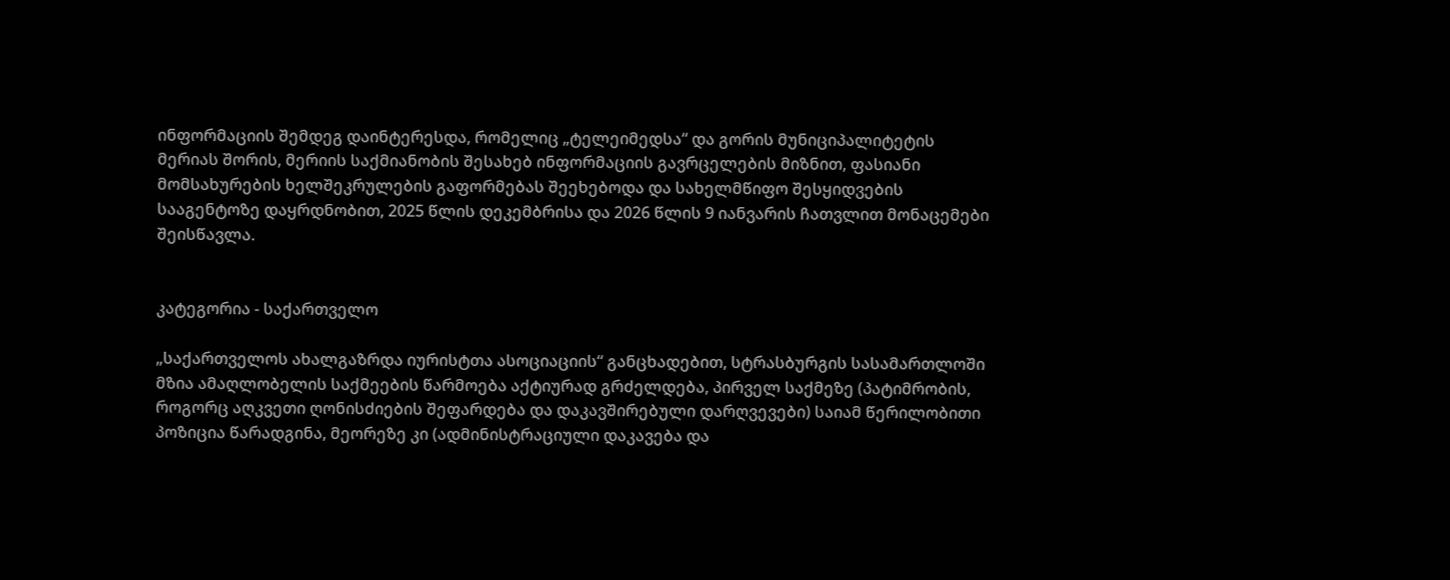ინფორმაციის შემდეგ დაინტერესდა, რომელიც „ტელეიმედსა“ და გორის მუნიციპალიტეტის მერიას შორის, მერიის საქმიანობის შესახებ ინფორმაციის გავრცელების მიზნით, ფასიანი მომსახურების ხელშეკრულების გაფორმებას შეეხებოდა და სახელმწიფო შესყიდვების სააგენტოზე დაყრდნობით, 2025 წლის დეკემბრისა და 2026 წლის 9 იანვარის ჩათვლით მონაცემები შეისწავლა.


კატეგორია - საქართველო

„საქართველოს ახალგაზრდა იურისტთა ასოციაციის“ განცხადებით, სტრასბურგის სასამართლოში მზია ამაღლობელის საქმეების წარმოება აქტიურად გრძელდება, პირველ საქმეზე (პატიმრობის, როგორც აღკვეთი ღონისძიების შეფარდება და დაკავშირებული დარღვევები) საიამ წერილობითი პოზიცია წარადგინა, მეორეზე კი (ადმინისტრაციული დაკავება და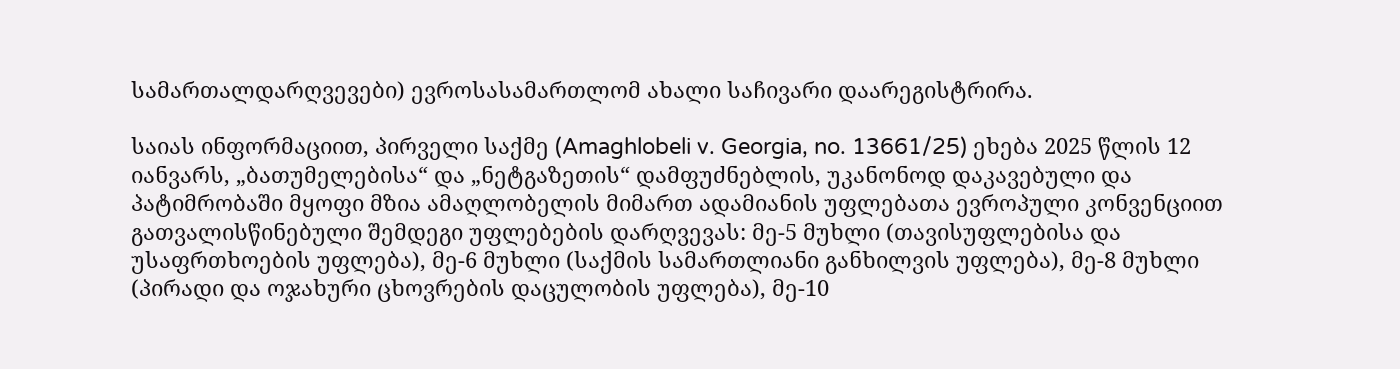სამართალდარღვევები) ევროსასამართლომ ახალი საჩივარი დაარეგისტრირა.

საიას ინფორმაციით, პირველი საქმე (Amaghlobeli v. Georgia, no. 13661/25) ეხება 2025 წლის 12 იანვარს, „ბათუმელებისა“ და „ნეტგაზეთის“ დამფუძნებლის, უკანონოდ დაკავებული და პატიმრობაში მყოფი მზია ამაღლობელის მიმართ ადამიანის უფლებათა ევროპული კონვენციით გათვალისწინებული შემდეგი უფლებების დარღვევას: მე-5 მუხლი (თავისუფლებისა და უსაფრთხოების უფლება), მე-6 მუხლი (საქმის სამართლიანი განხილვის უფლება), მე-8 მუხლი (პირადი და ოჯახური ცხოვრების დაცულობის უფლება), მე-10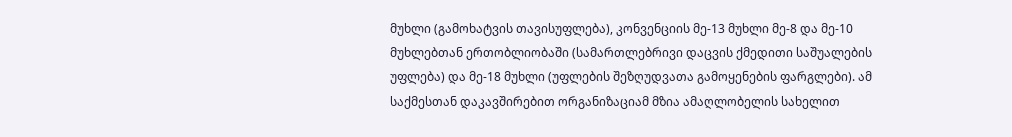მუხლი (გამოხატვის თავისუფლება), კონვენციის მე-13 მუხლი მე-8 და მე-10 მუხლებთან ერთობლიობაში (სამართლებრივი დაცვის ქმედითი საშუალების უფლება) და მე-18 მუხლი (უფლების შეზღუდვათა გამოყენების ფარგლები). ამ საქმესთან დაკავშირებით ორგანიზაციამ მზია ამაღლობელის სახელით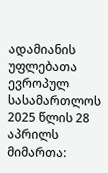ადამიანის უფლებათა ევროპულ სასამართლოს 2025 წლის 28 აპრილს მიმართა: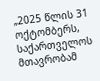„2025 წლის 31 ოქტომბერს, საქართველოს მთავრობამ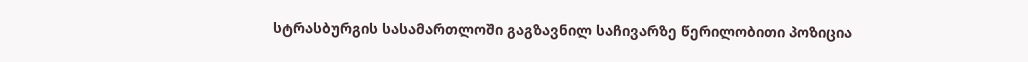სტრასბურგის სასამართლოში გაგზავნილ საჩივარზე წერილობითი პოზიცია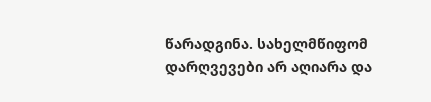წარადგინა. სახელმწიფომ დარღვევები არ აღიარა და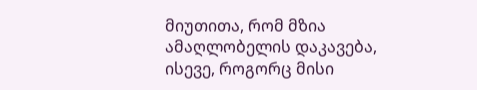მიუთითა, რომ მზია ამაღლობელის დაკავება, ისევე, როგორც მისი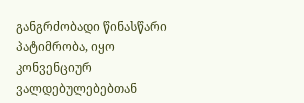განგრძობადი წინასწარი პატიმრობა, იყო კონვენციურ ვალდებულებებთან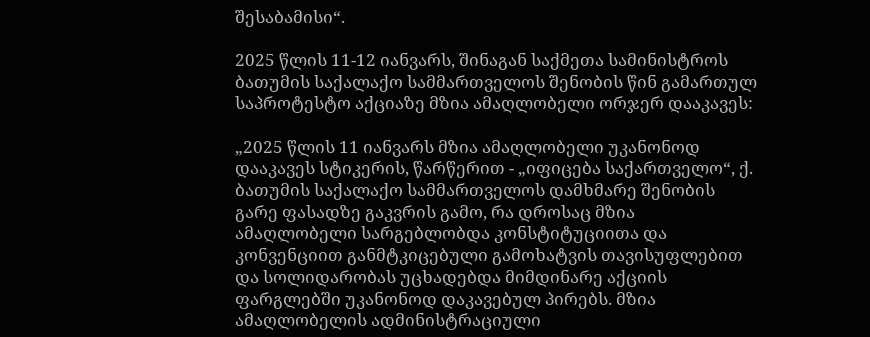შესაბამისი“.

2025 წლის 11-12 იანვარს, შინაგან საქმეთა სამინისტროს ბათუმის საქალაქო სამმართველოს შენობის წინ გამართულ საპროტესტო აქციაზე მზია ამაღლობელი ორჯერ დააკავეს:

„2025 წლის 11 იანვარს მზია ამაღლობელი უკანონოდ დააკავეს სტიკერის, წარწერით - „იფიცება საქართველო“, ქ. ბათუმის საქალაქო სამმართველოს დამხმარე შენობის გარე ფასადზე გაკვრის გამო, რა დროსაც მზია ამაღლობელი სარგებლობდა კონსტიტუციითა და კონვენციით განმტკიცებული გამოხატვის თავისუფლებით და სოლიდარობას უცხადებდა მიმდინარე აქციის ფარგლებში უკანონოდ დაკავებულ პირებს. მზია ამაღლობელის ადმინისტრაციული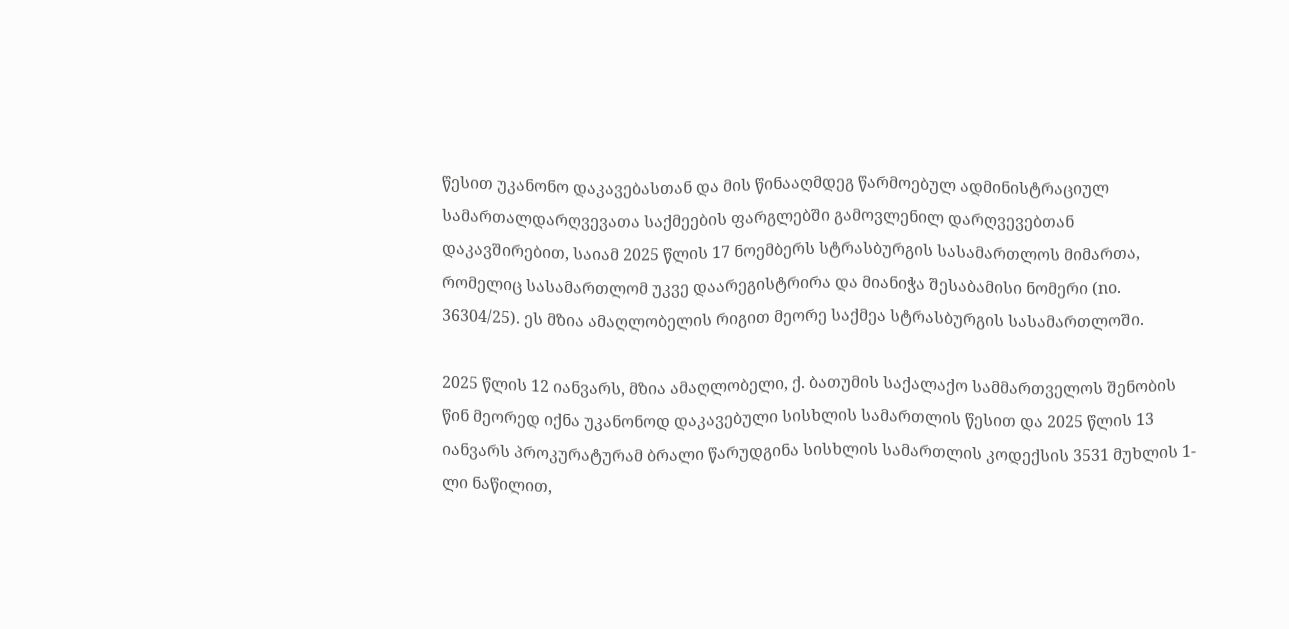წესით უკანონო დაკავებასთან და მის წინააღმდეგ წარმოებულ ადმინისტრაციულ სამართალდარღვევათა საქმეების ფარგლებში გამოვლენილ დარღვევებთან დაკავშირებით, საიამ 2025 წლის 17 ნოემბერს სტრასბურგის სასამართლოს მიმართა, რომელიც სასამართლომ უკვე დაარეგისტრირა და მიანიჭა შესაბამისი ნომერი (no. 36304/25). ეს მზია ამაღლობელის რიგით მეორე საქმეა სტრასბურგის სასამართლოში.

2025 წლის 12 იანვარს, მზია ამაღლობელი, ქ. ბათუმის საქალაქო სამმართველოს შენობის წინ მეორედ იქნა უკანონოდ დაკავებული სისხლის სამართლის წესით და 2025 წლის 13 იანვარს პროკურატურამ ბრალი წარუდგინა სისხლის სამართლის კოდექსის 3531 მუხლის 1-ლი ნაწილით,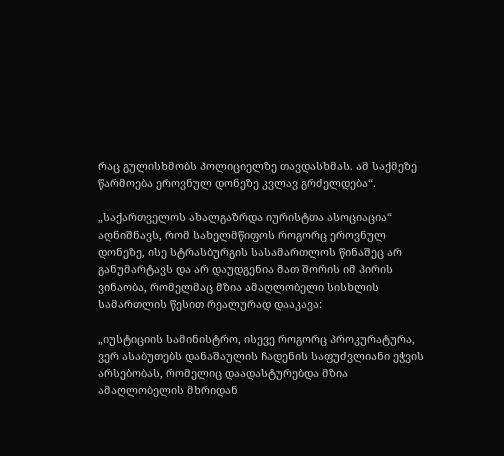რაც გულისხმობს პოლიციელზე თავდასხმას. ამ საქმეზე წარმოება ეროვნულ დონეზე კვლავ გრძელდება“.

„საქართველოს ახალგაზრდა იურისტთა ასოციაცია“ აღნიშნავს, რომ სახელმწიფოს როგორც ეროვნულ დონეზე, ისე სტრასბურგის სასამართლოს წინაშეც არ განუმარტავს და არ დაუდგენია მათ შორის იმ პირის ვინაობა, რომელმაც მზია ამაღლობელი სისხლის სამართლის წესით რეალურად დააკავა:

„იუსტიციის სამინისტრო, ისევე როგორც პროკურატურა, ვერ ასაბუთებს დანაშაულის ჩადენის საფუძვლიანი ეჭვის არსებობას, რომელიც დაადასტურებდა მზია ამაღლობელის მხრიდან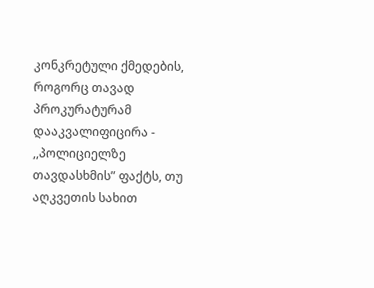კონკრეტული ქმედების, როგორც თავად პროკურატურამ დააკვალიფიცირა - ,,პოლიციელზე თავდასხმის” ფაქტს, თუ აღკვეთის სახით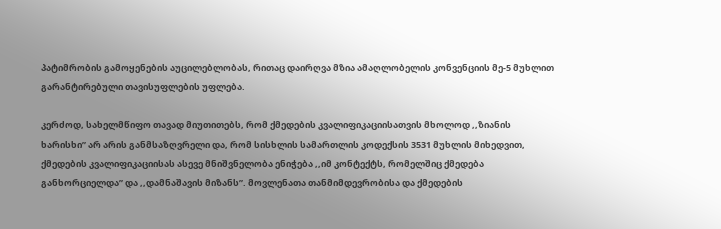პატიმრობის გამოყენების აუცილებლობას, რითაც დაირღვა მზია ამაღლობელის კონვენციის მე-5 მუხლით გარანტირებული თავისუფლების უფლება.

კერძოდ, სახელმწიფო თავად მიუთითებს, რომ ქმედების კვალიფიკაციისათვის მხოლოდ ,,ზიანის ხარისხი” არ არის განმსაზღვრელი და, რომ სისხლის სამართლის კოდექსის 3531 მუხლის მიხედვით, ქმედების კვალიფიკაციისას ასევე მნიშვნელობა ენიჭება ,,იმ კონტექტს, რომელშიც ქმედება განხორციელდა” და ,,დამნაშავის მიზანს”. მოვლენათა თანმიმდევრობისა და ქმედების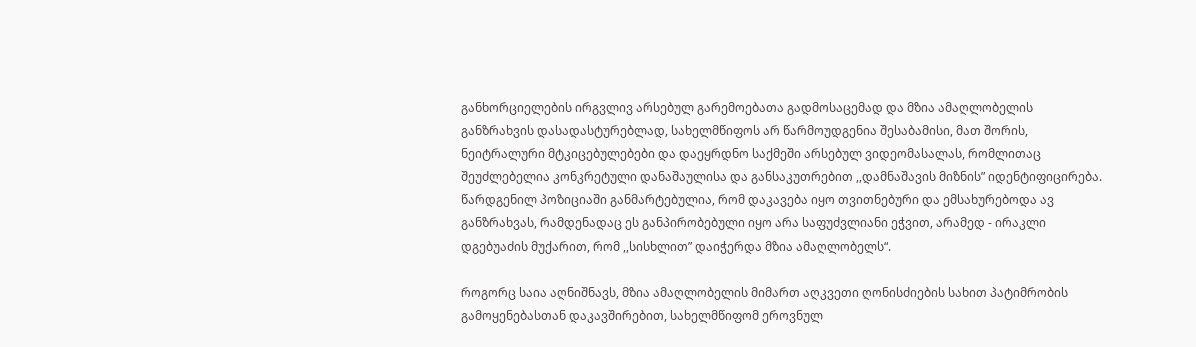განხორციელების ირგვლივ არსებულ გარემოებათა გადმოსაცემად და მზია ამაღლობელის განზრახვის დასადასტურებლად, სახელმწიფოს არ წარმოუდგენია შესაბამისი, მათ შორის, ნეიტრალური მტკიცებულებები და დაეყრდნო საქმეში არსებულ ვიდეომასალას, რომლითაც შეუძლებელია კონკრეტული დანაშაულისა და განსაკუთრებით ,,დამნაშავის მიზნის” იდენტიფიცირება. წარდგენილ პოზიციაში განმარტებულია, რომ დაკავება იყო თვითნებური და ემსახურებოდა ავ განზრახვას, რამდენადაც ეს განპირობებული იყო არა საფუძვლიანი ეჭვით, არამედ - ირაკლი დგებუაძის მუქარით, რომ ,,სისხლით” დაიჭერდა მზია ამაღლობელს“.

როგორც საია აღნიშნავს, მზია ამაღლობელის მიმართ აღკვეთი ღონისძიების სახით პატიმრობის გამოყენებასთან დაკავშირებით, სახელმწიფომ ეროვნულ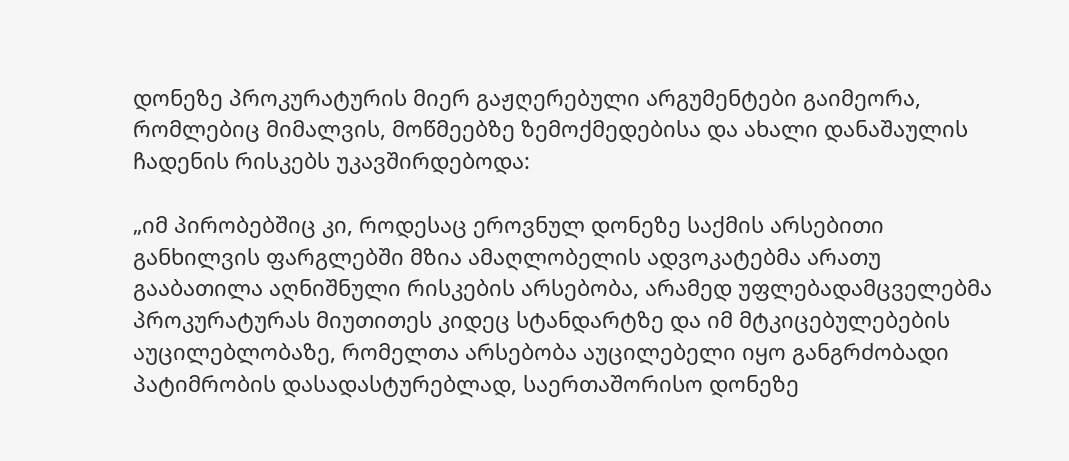დონეზე პროკურატურის მიერ გაჟღერებული არგუმენტები გაიმეორა, რომლებიც მიმალვის, მოწმეებზე ზემოქმედებისა და ახალი დანაშაულის ჩადენის რისკებს უკავშირდებოდა:

„იმ პირობებშიც კი, როდესაც ეროვნულ დონეზე საქმის არსებითი განხილვის ფარგლებში მზია ამაღლობელის ადვოკატებმა არათუ გააბათილა აღნიშნული რისკების არსებობა, არამედ უფლებადამცველებმა პროკურატურას მიუთითეს კიდეც სტანდარტზე და იმ მტკიცებულებების აუცილებლობაზე, რომელთა არსებობა აუცილებელი იყო განგრძობადი პატიმრობის დასადასტურებლად, საერთაშორისო დონეზე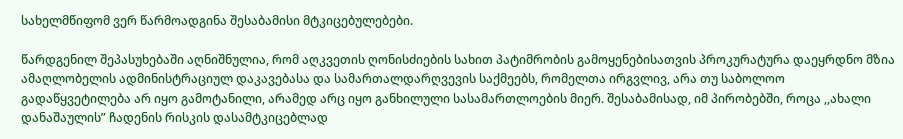სახელმწიფომ ვერ წარმოადგინა შესაბამისი მტკიცებულებები.

წარდგენილ შეპასუხებაში აღნიშნულია, რომ აღკვეთის ღონისძიების სახით პატიმრობის გამოყენებისათვის პროკურატურა დაეყრდნო მზია ამაღლობელის ადმინისტრაციულ დაკავებასა და სამართალდარღვევის საქმეებს, რომელთა ირგვლივ, არა თუ საბოლოო გადაწყვეტილება არ იყო გამოტანილი, არამედ არც იყო განხილული სასამართლოების მიერ. შესაბამისად, იმ პირობებში, როცა ,,ახალი დანაშაულის” ჩადენის რისკის დასამტკიცებლად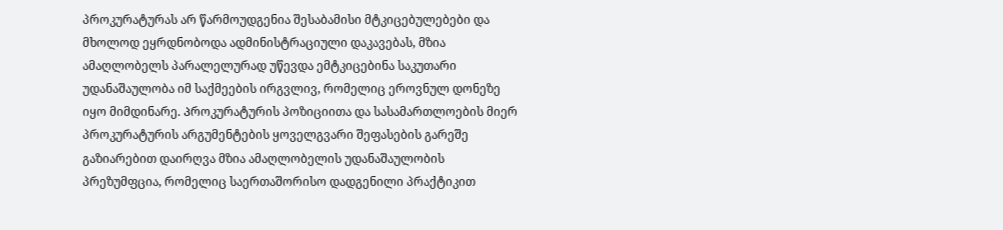პროკურატურას არ წარმოუდგენია შესაბამისი მტკიცებულებები და მხოლოდ ეყრდნობოდა ადმინისტრაციული დაკავებას, მზია ამაღლობელს პარალელურად უწევდა ემტკიცებინა საკუთარი უდანაშაულობა იმ საქმეების ირგვლივ, რომელიც ეროვნულ დონეზე იყო მიმდინარე. Პროკურატურის პოზიციითა და სასამართლოების მიერ პროკურატურის არგუმენტების ყოველგვარი შეფასების გარეშე გაზიარებით დაირღვა მზია ამაღლობელის უდანაშაულობის პრეზუმფცია, რომელიც საერთაშორისო დადგენილი პრაქტიკით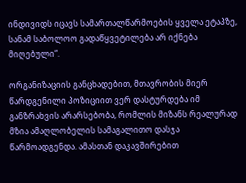ინდივიდს იცავს სამართალწარმოების ყველა ეტაპზე, სანამ საბოლოო გადაწყვეტილება არ იქნება მიღებული“.

ორგანიზაციის განცხადებით, მთავრობის მიერ წარდგენილი პოზიციით ვერ დასტურდება იმ განზრახვის არარსებობა, რომლის მიზანს რეალურად მზია ამაღლობელის სამაგალითო დასჯა წარმოადგენდა. ამასთან დაკავშირებით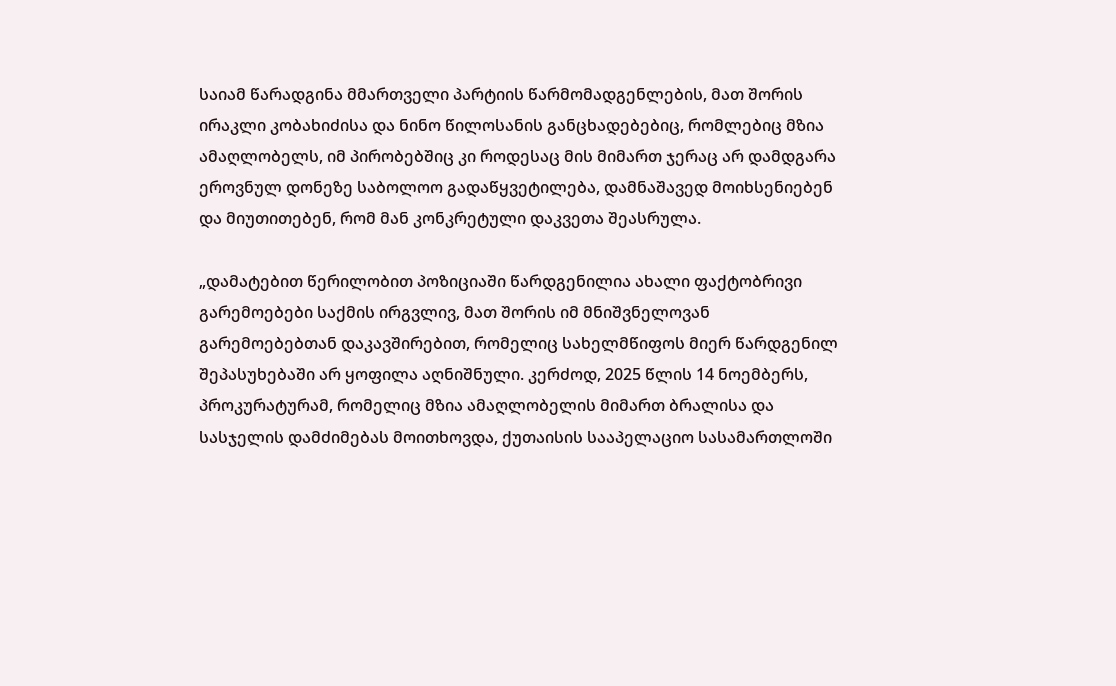საიამ წარადგინა მმართველი პარტიის წარმომადგენლების, მათ შორის ირაკლი კობახიძისა და ნინო წილოსანის განცხადებებიც, რომლებიც მზია ამაღლობელს, იმ პირობებშიც კი როდესაც მის მიმართ ჯერაც არ დამდგარა ეროვნულ დონეზე საბოლოო გადაწყვეტილება, დამნაშავედ მოიხსენიებენ და მიუთითებენ, რომ მან კონკრეტული დაკვეთა შეასრულა.

„დამატებით წერილობით პოზიციაში წარდგენილია ახალი ფაქტობრივი გარემოებები საქმის ირგვლივ, მათ შორის იმ მნიშვნელოვან გარემოებებთან დაკავშირებით, რომელიც სახელმწიფოს მიერ წარდგენილ შეპასუხებაში არ ყოფილა აღნიშნული. კერძოდ, 2025 წლის 14 ნოემბერს, პროკურატურამ, რომელიც მზია ამაღლობელის მიმართ ბრალისა და სასჯელის დამძიმებას მოითხოვდა, ქუთაისის სააპელაციო სასამართლოში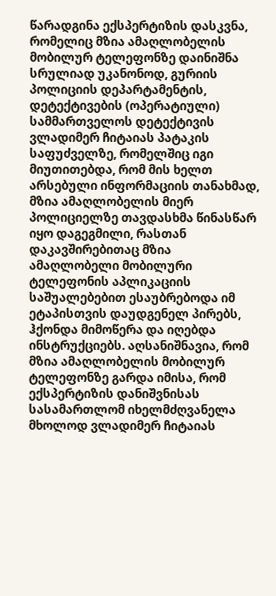წარადგინა ექსპერტიზის დასკვნა, რომელიც მზია ამაღლობელის მობილურ ტელეფონზე დაინიშნა სრულიად უკანონოდ, გურიის პოლიციის დეპარტამენტის, დეტექტივების (ოპერატიული) სამმართველოს დეტექტივის ვლადიმერ ჩიტაიას პატაკის საფუძველზე, რომელშიც იგი მიუთითებდა, რომ მის ხელთ არსებული ინფორმაციის თანახმად, მზია ამაღლობელის მიერ პოლიციელზე თავდასხმა წინასწარ იყო დაგეგმილი, რასთან დაკავშირებითაც მზია ამაღლობელი მობილური ტელეფონის აპლიკაციის საშუალებებით ესაუბრებოდა იმ ეტაპისთვის დაუდგენელ პირებს, ჰქონდა მიმოწერა და იღებდა ინსტრუქციებს. აღსანიშნავია, რომ მზია ამაღლობელის მობილურ ტელეფონზე გარდა იმისა, რომ ექსპერტიზის დანიშვნისას სასამართლომ იხელმძღვანელა მხოლოდ ვლადიმერ ჩიტაიას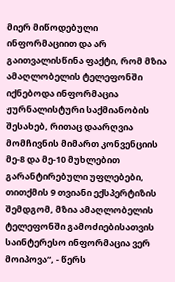მიერ მიწოდებული ინფორმაციით და არ გაითვალისწინა ფაქტი, რომ მზია ამაღლობელის ტელეფონში იქნებოდა ინფორმაცია ჟურნალისტური საქმიანობის შესახებ, რითაც დაარღვია მომჩივნის მიმართ კონვენციის მე-8 და მე-10 მუხლებით გარანტირებული უფლებები, თითქმის 9 თვიანი ექსპერტიზის შემდგომ, მზია ამაღლობელის ტელეფონში გამოძიებისათვის საინტერესო ინფორმაცია ვერ მოიპოვა“, - წერს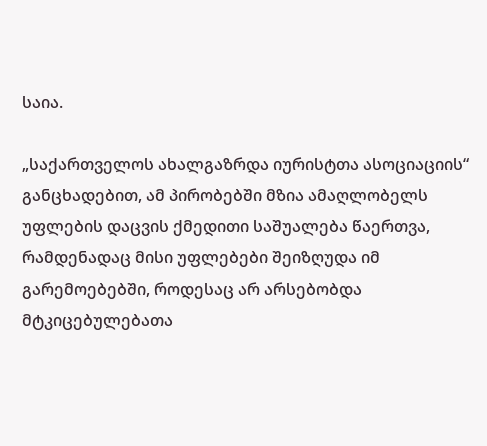საია.

„საქართველოს ახალგაზრდა იურისტთა ასოციაციის“ განცხადებით, ამ პირობებში მზია ამაღლობელს უფლების დაცვის ქმედითი საშუალება წაერთვა, რამდენადაც მისი უფლებები შეიზღუდა იმ გარემოებებში, როდესაც არ არსებობდა მტკიცებულებათა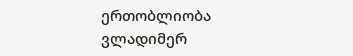ერთობლიობა ვლადიმერ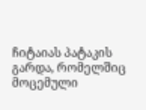ჩიტაიას პატაკის გარდა, რომელშიც მოცემული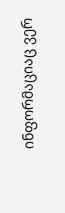ინფორმაციაც ვერ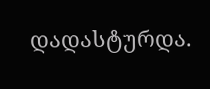დადასტურდა.